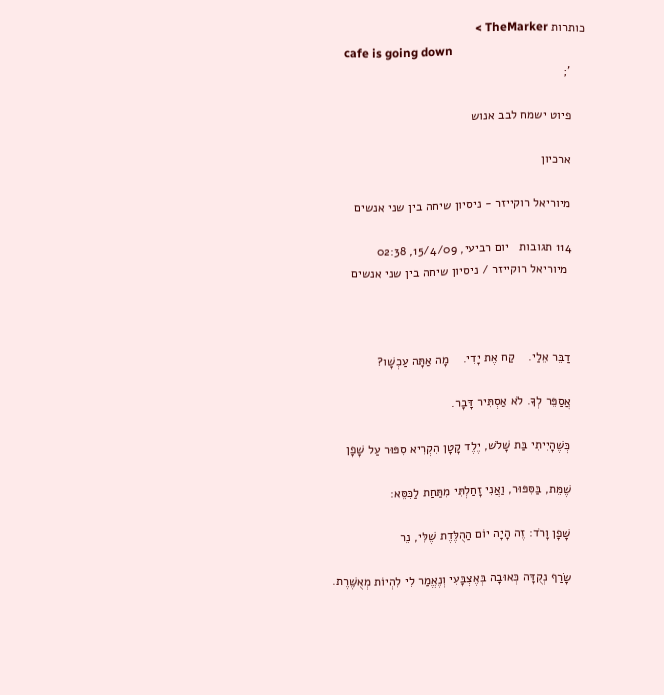כותרות TheMarker >
    cafe is going down
    ';

    פיוט ישמח לבב אנוש

    ארכיון

    מיוריאל רוקייזר - ניסיון שיחה בין שני אנשים

    114 תגובות   יום רביעי, 15/4/09, 02:38
     מיוריאל רוקייזר / ניסיון שיחה בין שני אנשים



    דַבֵּר אֵלַי.    קַח אֶת יָדִי.    מָה אַתָּה עַכְשָׁו?

    אֲסַפֵּר לְךָ. לֹא אַסְתִּיר דָּבָר.

    כְּשֶׁהָיִיתִי בַּת שָׁלֹש, יֶלֶד קָטָן הִקְרִיא סִפּוּר עַל שָׁפָן

    שֶׁמֵּת, בַּסִּפּוּר, וַאֲנִי זָחַלְתִּי מִתַּחַת לַכִּסֵּא:

    שָׁפָן וָרֹד: זֶה הָיָה יוֹם הַהֻלֶּדֶת שֶׁלִּי, נֵר

    שָׂרַף נְקֻדָּה כְּאוּבָה בְּאֶצְבָּעִי וְנֶאֱמַר לִי לִהְיוֹת מְאֻשֶּׁרֶת.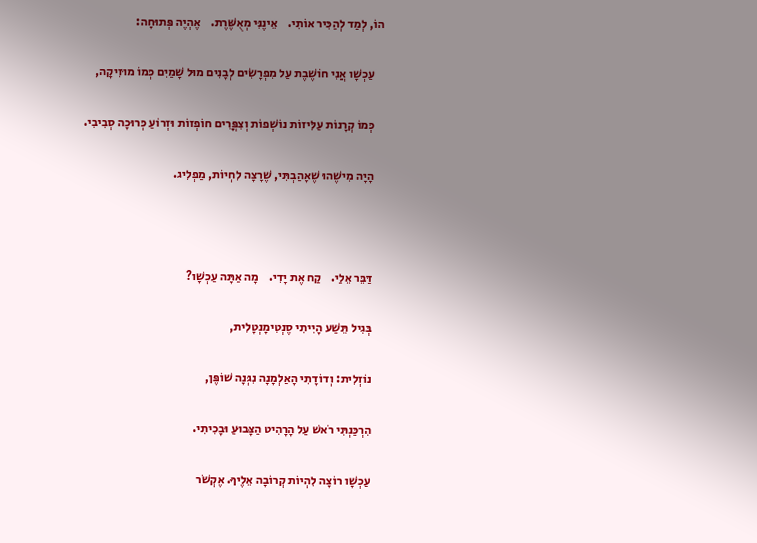הוֹ, לְמַד לְהַכִּיר אוֹתִי.    אֵינֶנִּי מְאֻשֶּׁרֶת.    אֶהְיֶה פְּתוּחָה:

    עַכְשָׁו אֲנִי חוֹשֶׁבֶת עַל מִפְרָשִׂים לְבָנִים מוּל שָׁמַיִם כְּמוֹ מוּזִיקָה,

    כְּמוֹ קְרָנוֹת עַלִּיזוֹת נוֹשְׁפוֹת וְצִפֳּרִים חוֹפְזוֹת וּזְרוֹעַ כְּרוּכָה סְבִיבִי.

    הָיָה מִישֶׁהוּ שֶׁאָהַבְתִּי, שֶׁרָצָה לִחְיוֹת, מַפְלִיג.



    דַּבֵּר אֵלַי.    קַח אֶת יָדִי.    מָה אַתָּה עַכְשָׁו?

    בְּגִיל תֵּשַׁע הָיִיתִי סֶנְטִימָנְטָלִית,

    נוֹזְלִית: וְדוֹדָתִי הָאַלְמָנָה נִגְּנָה שׁוֹפֶּן,

    הִרְכַּנְתִּי רֹאשׁ עַל הָרָהִיט הַצָּבוּעַ וּבָכִיתִי.

    עַכְשָׁו רוֹצָה לִהְיוֹת קְרוֹבָה אֵלֶיךָ. אֶקְשֹׁר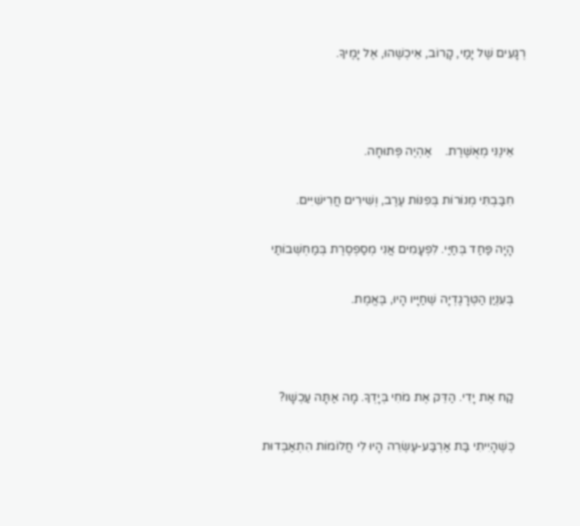רְגָעִים שֶׁל יָמַי, קָרוֹב, אֵיכְשֶׁהוּ, אֶל יָמֶיךָ.



    אֵינֶנִּי מְאֻשֶּׁרֶת.    אֶהְיֶה פְּתוּחָה.

    חִבַּבְתִּי מְנוֹרוֹת בְּפִנּוֹת עֶרֶב, וְשִׁירִים חֲרִישִׁיִּים.

    הָיָה פַּחַד בְּחַיַּי. לִפְעָמִים אֲנִי מְסַפְסֶרֶת בְּמַחְשְׁבוֹתַי

    בְּעִנְיַן הַטְּרָגֶדְיָה שֶׁחַיָּיו הָיוּ, בֶּאֱמֶת.



    קַח אֶת יָדִי. הַדֵּק אֶת מֹחִי בְּיָדְךָ. מָה אַתָּה עַכְשָׁו?

    כְּשֶׁהָיִיתִי בַּת אַרְבַּע-עֶשְׂרֵה הָיוּ לִי חֲלוֹמוֹת הִתְאַבְּדוּת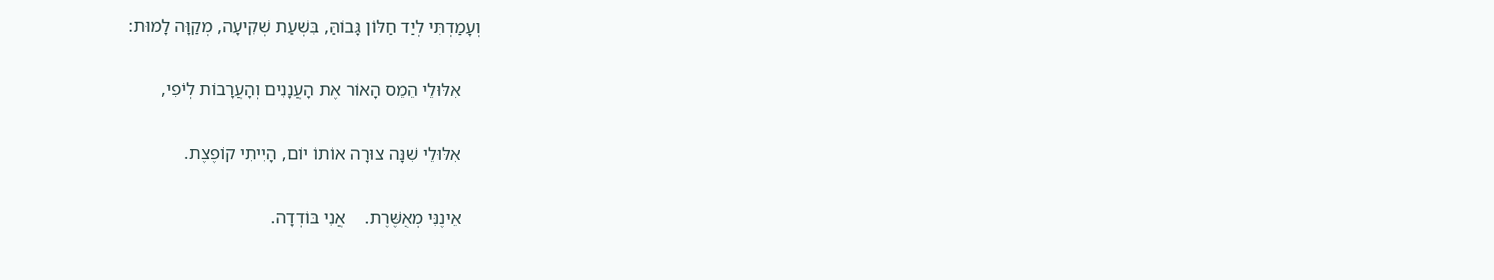וְעָמַדְתִּי לְיַד חַלּוֹן גָּבוֹהַּ, בִּשְׁעַת שְׁקִיעָה, מְקַוָּה לָמוּת:

    אִלּוּלֵי הֵמֵס הָאוֹר אֶת הָעֲנָנִים וְהָעֲרָבוֹת לְיֹפִי,

    אִלּוּלֵי שִׁנָּה צוּרָה אוֹתוֹ יוֹם, הָיִיתִי קוֹפֶצֶת.

    אֵינֶנִּי מְאֻשֶּׁרֶת.    אֲנִי בּוֹדְדָה.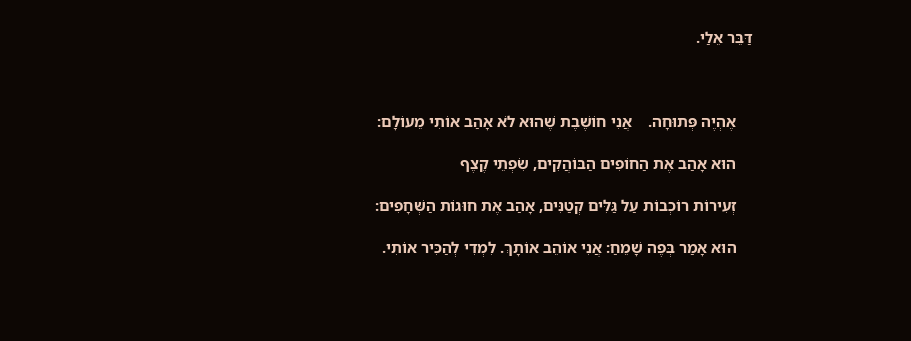דַּבֵּר אֵלַי.



    אֶהְיֶה פְּתוּחָה.    אֲנִי חוֹשֶׁבֶת שֶׁהוּא לֹא אָהַב אוֹתִי מֵעוֹלָם:

    הוּא אָהַב אֶת הַחוֹפִים הַבּוֹהֲקִים, שִׂפְתֵי קֶצֶף

    זְעִירוֹת רוֹכְבוֹת עַל גַּלִּים קְטַנִּים, אָהַב אֶת חוּגוֹת הַשְּׁחָפִים:

    הוּא אָמַר בְּפֶה שָׁמֵחַ: אֲנִי אוֹהֵב אוֹתָךְ. לִמְדִי לְהַכִּיר אוֹתִי.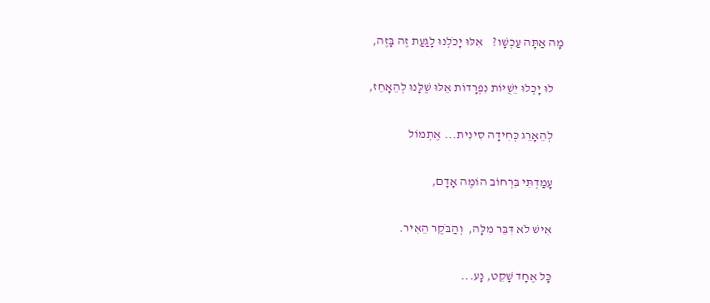מָה אַתָּה עַכְשָׁו?    אִלּוּ יָכֹלְנוּ לָגַעַת זֶה בָּזֶה,

    לוּ יָכְלוּ יֵשֻׁיּוֹת נִפְרָדוֹת אֵלּוּ שֶׁלָּנוּ לְהֵאָחֵז,

    לְהֵאָרֵג כְּחִידָה סִינִית... אֶתְמוֹל

    עָמַדְתִּי בִּרְחוֹב הוֹמֶה אָדָם,

    אִישׁ לֹא דִּבֵּר מִלָּה,  וְהַבֹּקֶר הֵאִיר.

    כָּל אֶחָד שָׁקֵט, נָע...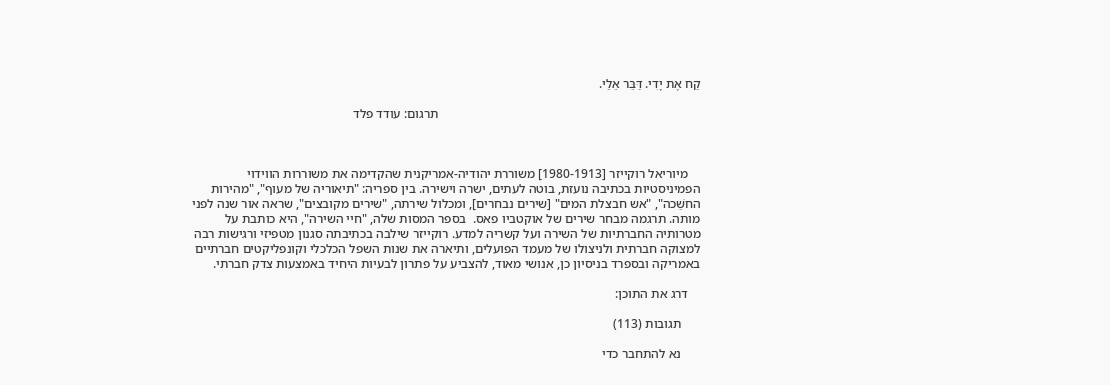קַח אֶת יָדִי. דַּבֵּר אֵלַי.

                                                                                 תרגום: עודד פלד



    מיוריאל רוקייזר [1980-1913] משוררת יהודיה-אמריקנית שהקדימה את משוררות הווידוי הפמיניסטיות בכתיבה נועזת, בוטה לעתים, ישרה וישירה. בין ספריה: "תיאוריה של מעוף", "מהירות החשֵׁכה", "אש חבצלת המים" [שירים נבחרים], ומכלול שירתה, "שירים מקובצים", שראה אור שנה לפני מותה. תרגמה מבחר שירים של אוקטביו פאס.  בספר המסות שלה, "חיי השירה", היא כותבת על מטרותיה החברתיות של השירה ועל קשריה למדע. רוקייזר שילבה בכתיבתה סגנון מטפיזי ורגישות רבה למצוקה חברתית ולניצולו של מעמד הפועלים, ותיארה את שנות השפל הכלכלי וקונפליקטים חברתיים באמריקה ובספרד בניסיון כן, אנושי מאוד, להצביע על פתרון לבעיות היחיד באמצעות צדק חברתי.

    דרג את התוכן:

      תגובות (113)

      נא להתחבר כדי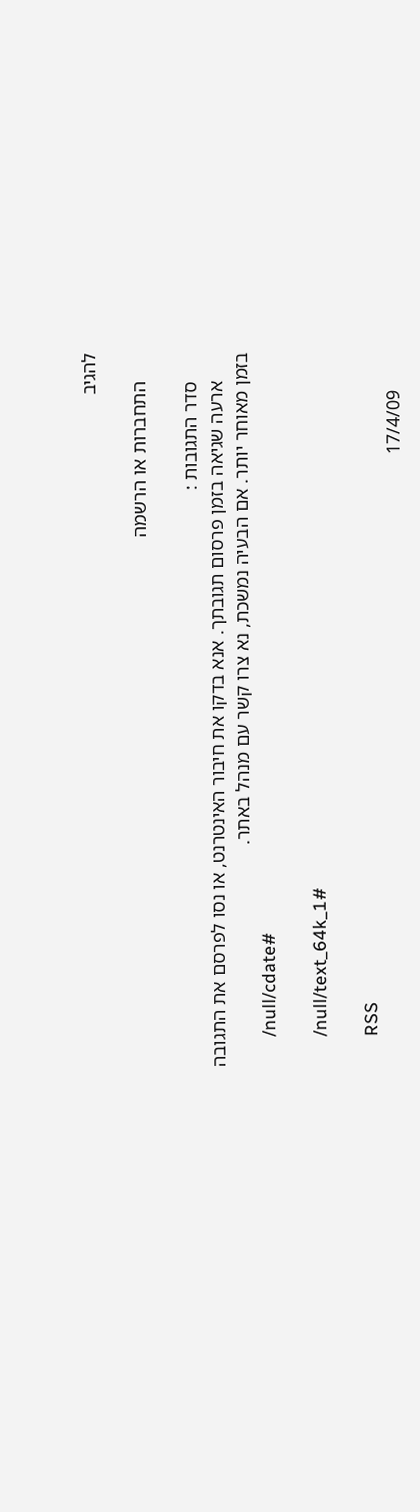להגיב

      התחברות או הרשמה

      סדר התגובות :
      ארעה שגיאה בזמן פרסום תגובתך. אנא בדקו את חיבור האינטרנט, או נסו לפרסם את התגובה בזמן מאוחר יותר. אם הבעיה נמשכת, נא צרו קשר עם מנהל באתר.
      /null/cdate#

      /null/text_64k_1#

      RSS
        17/4/09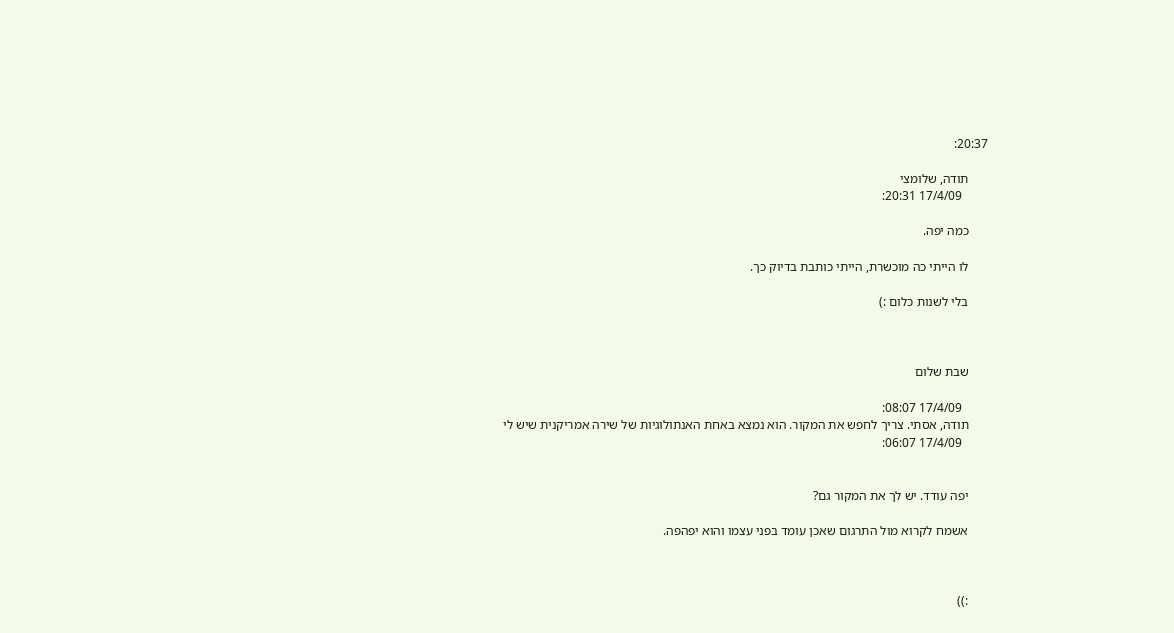20:37:

      תודה, שלומצי
        17/4/09 20:31:

      כמה יפה.

      לו הייתי כה מוכשרת, הייתי כותבת בדיוק כך.

      בלי לשנות כלום :)



      שבת שלום

        17/4/09 08:07:
      תודה, אסתי. צריך לחפש את המקור. הוא נמצא באחת האנתולוגיות של שירה אמריקנית שיש לי
        17/4/09 06:07:


      יפה עודד. יש לך את המקור גם?

      אשמח לקרוא מול התרגום שאכן עומד בפני עצמו והוא יפהפה.



      :))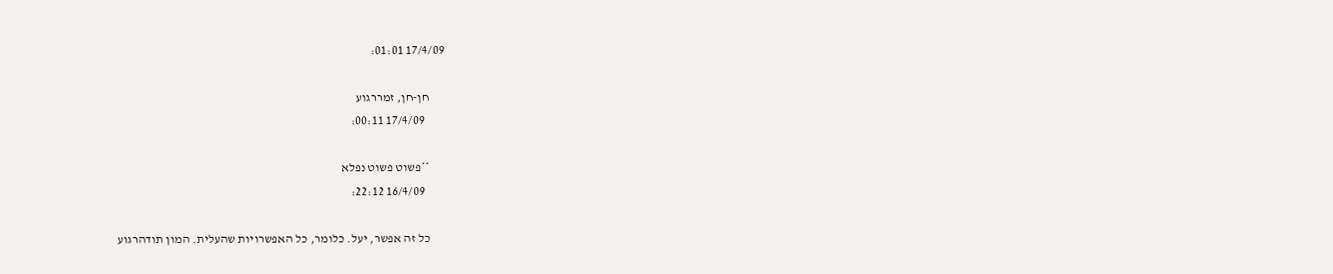17/4/09 01:01:

      חן-חן, זמררגוע
        17/4/09 00:11:

      **פשוט פשוט נפלא
        16/4/09 22:12:

      כל זה אפשר, יעל. כלומר, כל האפשרויות שהעלית. המון תודהרגוע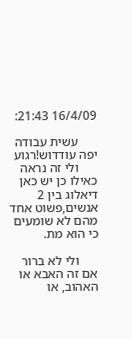16/4/09 21:43:

      עשית עבודה יפה עודדוש!רגוע
      ולי זה נראה כאילו כן יש כאן דיאלוג בין 2 אנשים,פשוט אחד מהם לא שומעים כי הוא מת.

      ולי לא ברור אם זה האבא או האהוב, או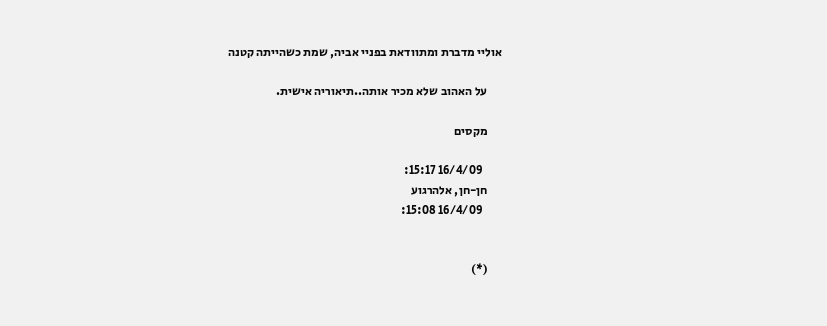אוליי מדברת ומתוודאת בפניי אביה, שמת כשהייתה קטנה

      על האהוב שלא מכיר אותה..תיאוריה אישית.

      מקסים

        16/4/09 15:17:
      חן-חן, אלהרגוע
        16/4/09 15:08:


      (*)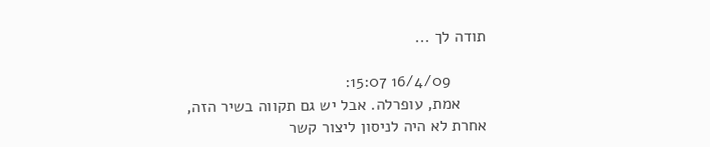תודה לך ...

        16/4/09 15:07:
      אמת, עופרלה. אבל יש גם תקווה בשיר הזה, אחרת לא היה לניסון ליצור קשר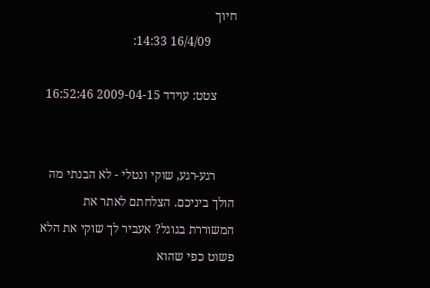חיוך
        16/4/09 14:33:

      צטט: עוידד 2009-04-15 16:52:46


      רגע-רגע, שוקי ונטלי - לא הבנתי מה הולך ביניכם. הצלחתם לאתר את המשוררת בגוגל? אעביר לך שוקי את הלא פשוט כפי שהוא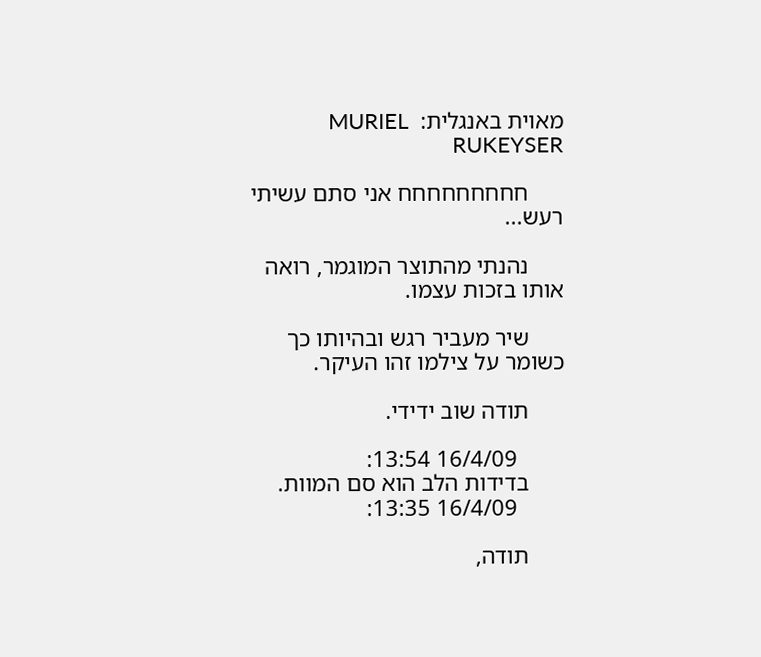מאוית באנגלית:  MURIEL RUKEYSER

      חחחחחחחחח אני סתם עשיתי רעש...

      נהנתי מהתוצר המוגמר, רואה אותו בזכות עצמו.

      שיר מעביר רגש ובהיותו כך כשומר על צילמו זהו העיקר.

      תודה שוב ידידי.

        16/4/09 13:54:
      בדידות הלב הוא סם המוות.
        16/4/09 13:35:

      תודה,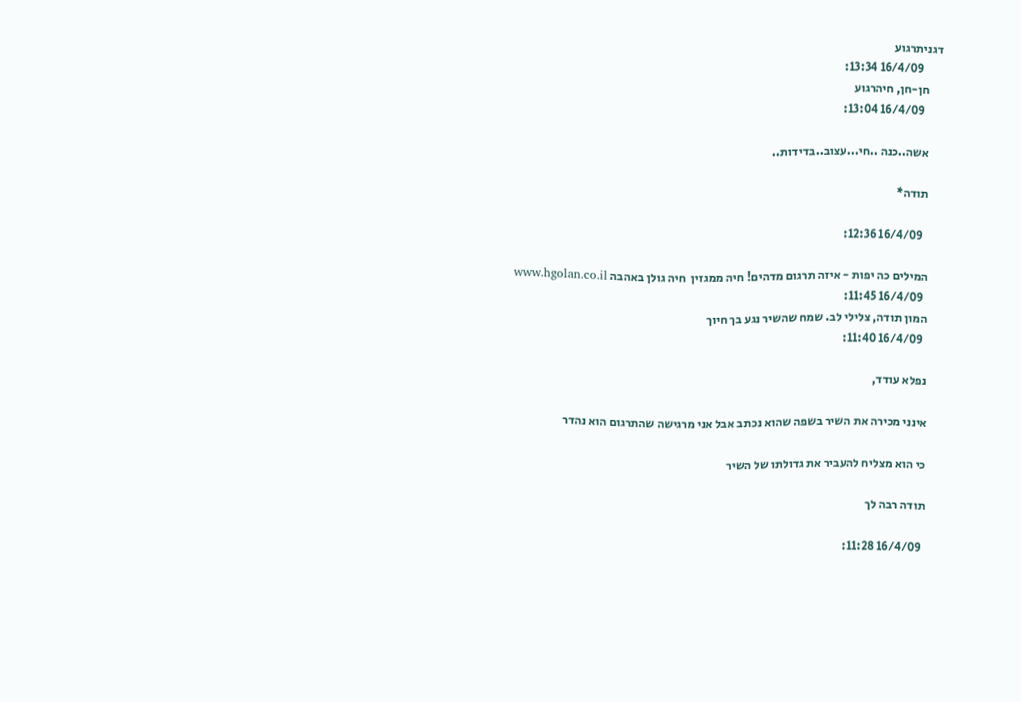דגניתרגוע
        16/4/09 13:34:
      חן-חן, חיהרגוע
        16/4/09 13:04:

      אשה..כנה ..חי...עצוב..בדידות..

      תודה*

        16/4/09 12:36:

      המילים כה יפות - איזה תרגום מדהים! חיה ממגזין  חיה גולן באהבה www.hgolan.co.il
        16/4/09 11:45:
      המון תודה, צלילי לב. שמח שהשיר נגע בך חיוך
        16/4/09 11:40:

      נפלא עודד,

      אינני מכירה את השיר בשפה שהוא נכתב אבל אני מרגישה שהתרגום הוא נהדר

      כי הוא מצליח להעביר את גדולתו של השיר

      תודה רבה לך

        16/4/09 11:28: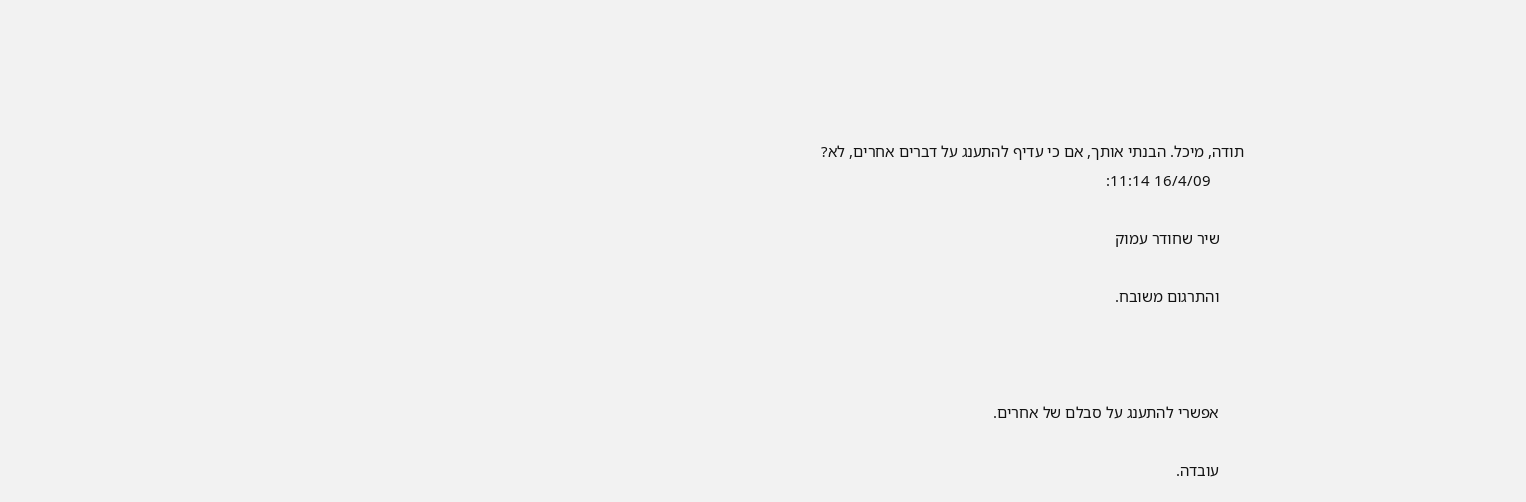תודה, מיכל. הבנתי אותך, אם כי עדיף להתענג על דברים אחרים, לא?
        16/4/09 11:14:

      שיר שחודר עמוק

      והתרגום משובח.



      אפשרי להתענג על סבלם של אחרים.

      עובדה.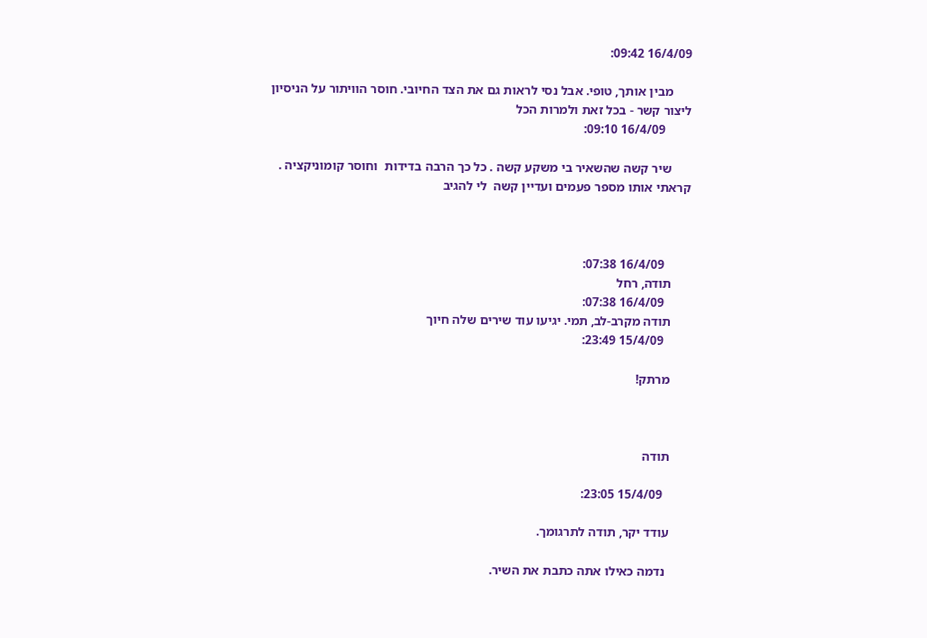16/4/09 09:42:

      מבין אותך, טופי. אבל נסי לראות גם את הצד החיובי. חוסר הוויתור על הניסיון ליצור קשר - בכל זאת ולמרות הכל
        16/4/09 09:10:

      שיר קשה שהשאיר בי משקע קשה . כל כך הרבה בדידות  וחוסר קומוניקציה . קראתי אותו מספר פעמים ועדיין קשה  לי להגיב



        16/4/09 07:38:
      תודה, רחל
        16/4/09 07:38:
      תודה מקרב-לב, תמי. יגיעו עוד שירים שלה חיוך
        15/4/09 23:49:

      מרתק!



      תודה

        15/4/09 23:05:

      עודד יקר, תודה לתרגומך.

       נדמה כאילו אתה כתבת את השיר.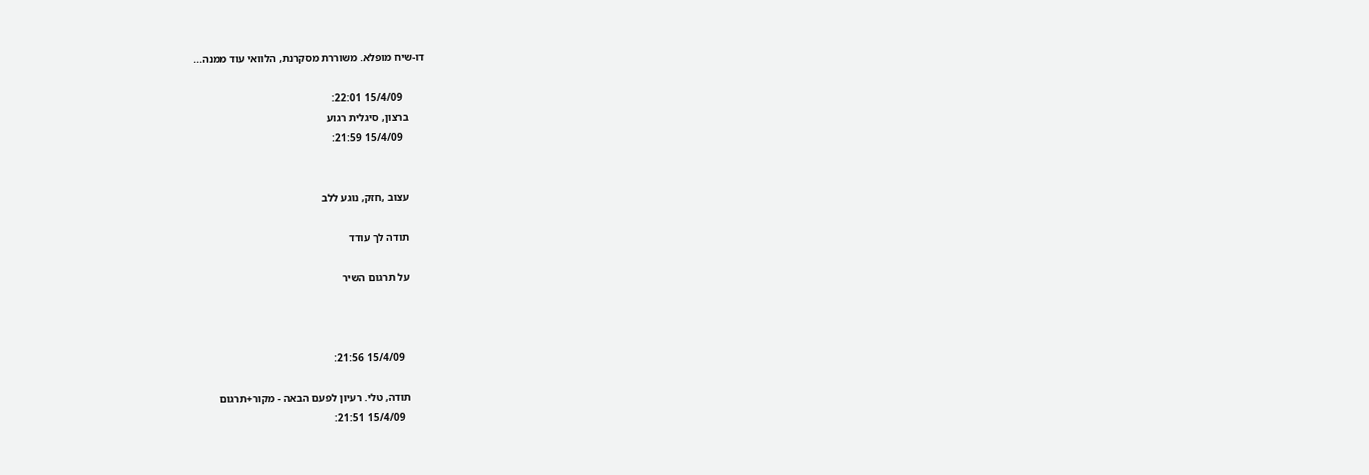דו-שיח מופלא. משוררת מסקרנת, הלוואי עוד ממנה...

        15/4/09 22:01:
      ברצון, סיגלית רגוע
        15/4/09 21:59:


      עצוב ,חזק, נוגע ללב

      תודה לך עודד

      על תרגום השיר



        15/4/09 21:56:

      תודה, טלי. רעיון לפעם הבאה - מקור+תרגום
        15/4/09 21:51: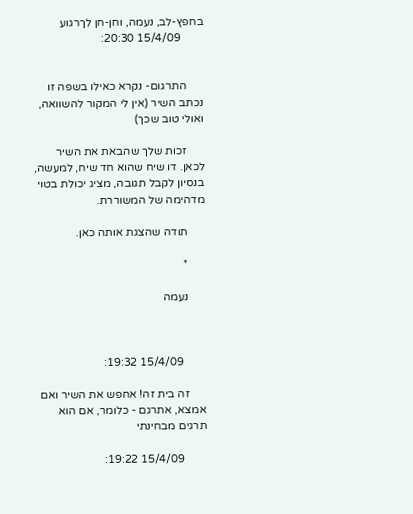בחפץ-לב, נעמה, וחן-חן לךרגוע
        15/4/09 20:30:


      התרגום- נקרא כאילו בשפה זו נכתב השיר (אין לי המקור להשוואה, ואולי טוב שכך)

      זכות שלך שהבאת את השיר לכאן. דו שיח שהוא חד שיח, למעשה, בנסיון לקבל תגובה, מציג יכולת בטוי מדהימה של המשוררת.

      תודה שהצגת אותה כאן.

      *

      נעמה



        15/4/09 19:32:

      זה בית זה! אחפש את השיר ואם אמצא, אתרגם - כלומר, אם הוא תרגים מבחינתי

        15/4/09 19:22: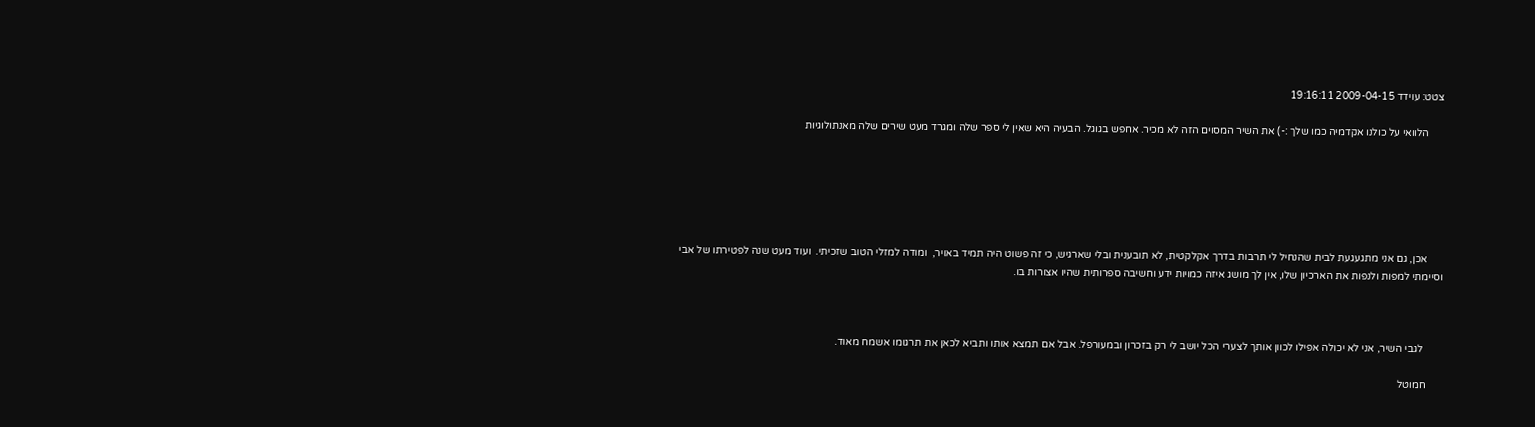צטט: עוידד 2009-04-15 19:16:11

      הלוואי על כולנו אקדמיה כמו שלך :-) את השיר המסוים הזה לא מכיר. אחפש בגוגל. הבעיה היא שאין לי ספר שלה ומגרד מעט שירים שלה מאנתולוגיות






      אכן, גם אני מתגעגעת לבית שהנחיל לי תרבות בדרך אקלקטית, לא תובענית ובלי שארגיש, כי זה פשוט היה תמיד באויר,  ומודה למזלי הטוב שזכיתי.  ועוד מעט שנה לפטירתו של אבי  וסיימתי למפות ולנפות את הארכיון שלו, אין לך מושג איזה כמויות ידע וחשיבה ספרותית שהיו אצורות בו.



       לגבי השיר, אני לא יכולה אפילו לכוון אותך לצערי הכל יושב לי רק בזכרון ובמעורפל. אבל אם תמצא אותו ותביא לכאן את תרגומו אשמח מאוד.

      חמוטל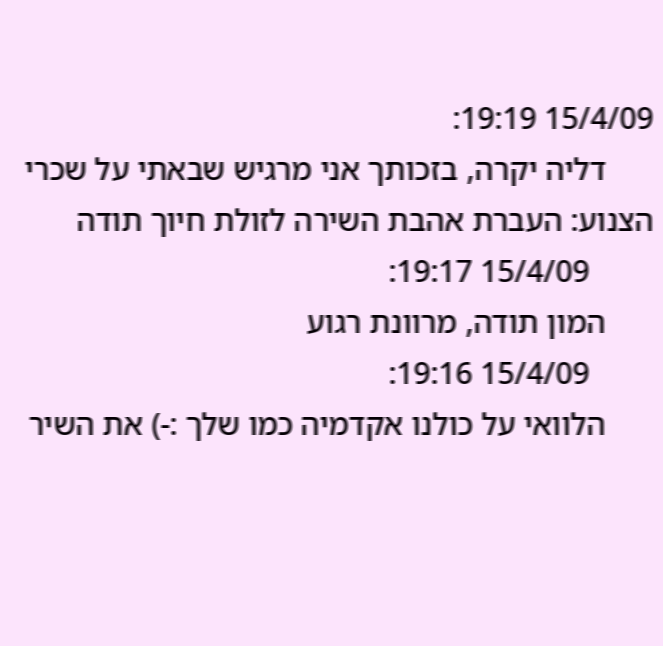15/4/09 19:19:
      דליה יקרה, בזכותך אני מרגיש שבאתי על שכרי הצנוע: העברת אהבת השירה לזולת חיוך תודה
        15/4/09 19:17:
      המון תודה, מרוונת רגוע
        15/4/09 19:16:
      הלוואי על כולנו אקדמיה כמו שלך :-) את השיר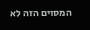המסוים הזה לא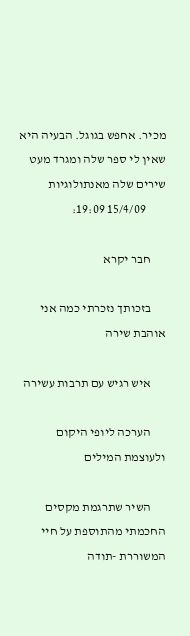מכיר. אחפש בגוגל. הבעיה היא שאין לי ספר שלה ומגרד מעט שירים שלה מאנתולוגיות
        15/4/09 19:09:

      חבר יקרא

      בזכותך נזכרתי כמה אני אוהבת שירה

      איש רגיש עם תרבות עשירה

      הערכה ליופי היקום ולעוצמת המילים

      השיר שתרגמת מקסים החכמתי מהתוספת על חיי המשוררת -תודה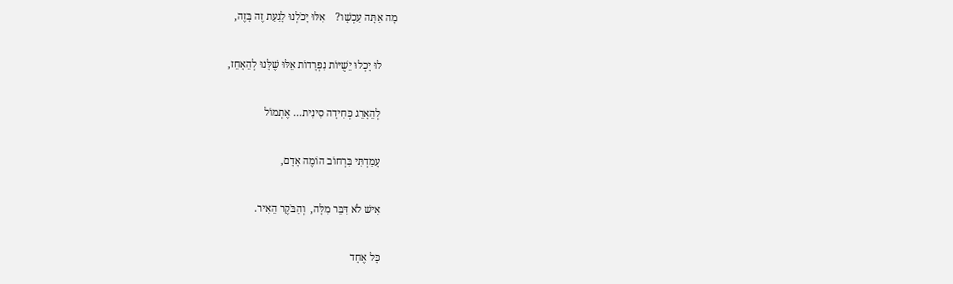מָה אַתָּה עַכְשָׁו?    אִלּוּ יָכֹלְנוּ לָגַעַת זֶה בָּזֶה,

      לוּ יָכְלוּ יֵשֻׁיּוֹת נִפְרָדוֹת אֵלּוּ שֶׁלָּנוּ לְהֵאָחֵז,

      לְהֵאָרֵג כְּחִידָה סִינִית... אֶתְמוֹל

      עָמַדְתִּי בִּרְחוֹב הוֹמֶה אָדָם,

      אִישׁ לֹא דִּבֵּר מִלָּה,  וְהַבֹּקֶר הֵאִיר.

      כָּל אֶחָד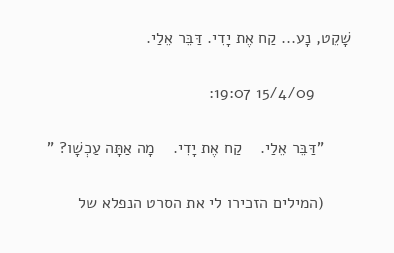שָׁקֵט, נָע... קַח אֶת יָדִי. דַּבֵּר אֵלַי.

        15/4/09 19:07:

      "דַּבֵּר אֵלַי.    קַח אֶת יָדִי.    מָה אַתָּה עַכְשָׁו? "

      (המילים הזכירו לי את הסרט הנפלא של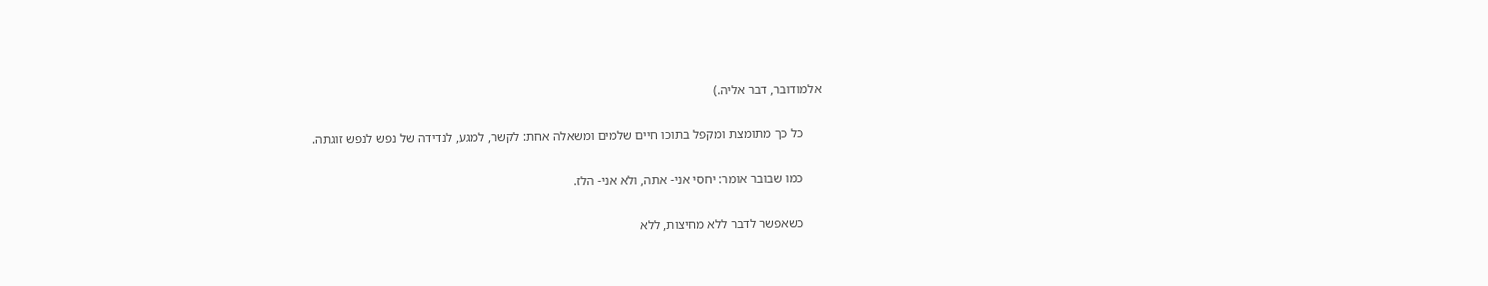אלמודובר, דבר אליה.)

      כל כך מתומצת ומקפל בתוכו חיים שלמים ומשאלה אחת: לקשר, למגע, לנדידה של נפש לנפש זוגתה.

      כמו שבובר אומר: יחסי אני- אתה, ולא אני- הלז.

      כשאפשר לדבר ללא מחיצות, ללא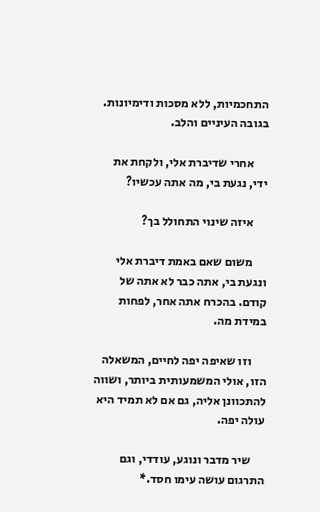התחכמיות, ללא מסכות ודימיונות. בגובה העיניים והלב.

      אחרי שדיברת אלי, ולקחת את ידי, נגעת בי, מה אתה עכשיו?

      איזה שינוי התחולל בך?

      משום שאם באמת דיברת אלי ונגעת בי, אתה כבר לא אתה של קודם. בהכרח אתה אחר, לפחות במידת מה.

      וזו שאיפה יפה לחיים, המשאלה הזו, אולי המשמעותית ביותר, ושווה להתכוונן אליה, גם אם לא תמיד היא עולה יפה.

      שיר מדבר ונוגע, עודדי, וגם התרגום עושה עימו חסד.*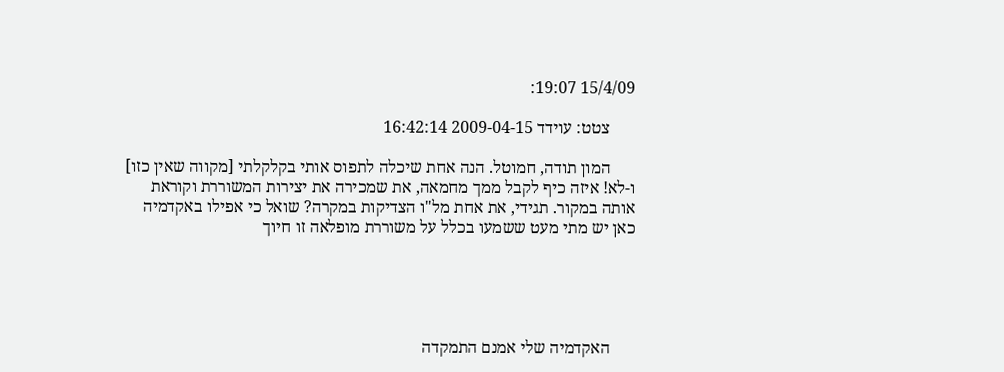15/4/09 19:07:

      צטט: עוידד 2009-04-15 16:42:14

      המון תודה, חמוטל. הנה אחת שיכלה לתפוס אותי בקלקלתי [מקווה שאין כזו] ו-לא! איזה כיף לקבל ממך מחמאה, את שמכירה את יצירות המשוררת וקוראת אותה במקור. תגידי, את אחת מל"ו הצדיקות במקרה? שואל כי אפילו באקדמיה כאן יש מתי מעט ששמעו בכלל על משוררת מופלאה זו חיוך





      האקדמיה שלי אמנם התמקדה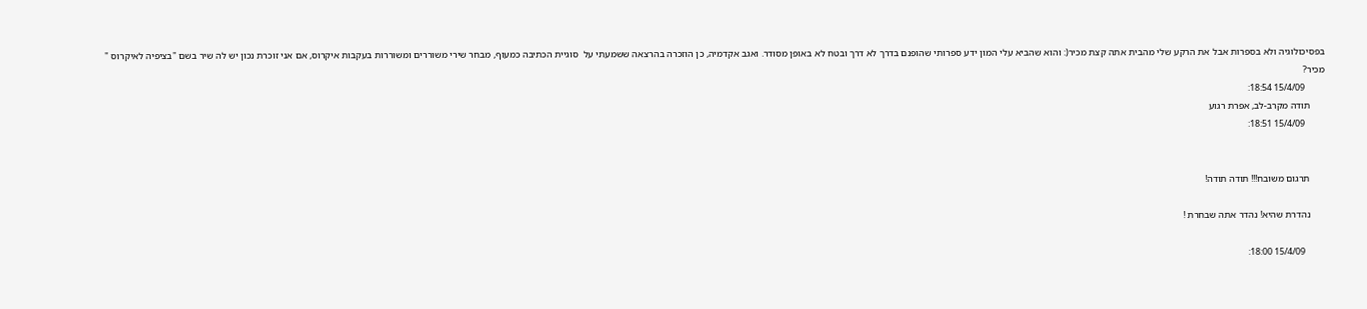בפסיכולוגיה ולא בספרות אבל את הרקע שלי מהבית אתה קצת מכיר(: והוא שהביא עלי המון ידע ספרותי שהופנם בדרך לא דרך ובטח לא באופן מסודר. ואגב אקדמיה, כן הוזכרה בהרצאה ששמעתי על  סוגיית הכתיבה כמעוף, מבחר שירי משוררים ומשוררות בעקבות איקרוס, אם אני זוכרת נכון יש לה שיר בשם "בציפיה לאיקרוס " מכיר?
        15/4/09 18:54:
      תודה מקרב-לב, אפרת רגוע
        15/4/09 18:51:


      תרגום משובח!!! תודה תודה!

      נהדרת שהיא! נהדר אתה שבחרת !

        15/4/09 18:00: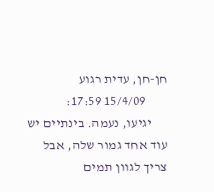חן-חן, עדית רגוע
        15/4/09 17:59:
      יגיעו, נעמה. בינתיים יש עוד אחד גמור שלה, אבל צריך לגוון תמים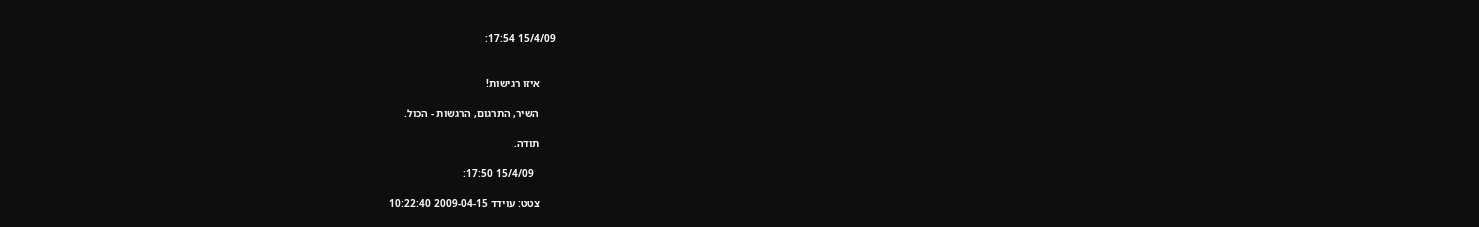15/4/09 17:54:


      איזו רגישות!

      השיר, התרגום, הרגשות - הכול.

      תודה.

        15/4/09 17:50:

      צטט: עוידד 2009-04-15 10:22:40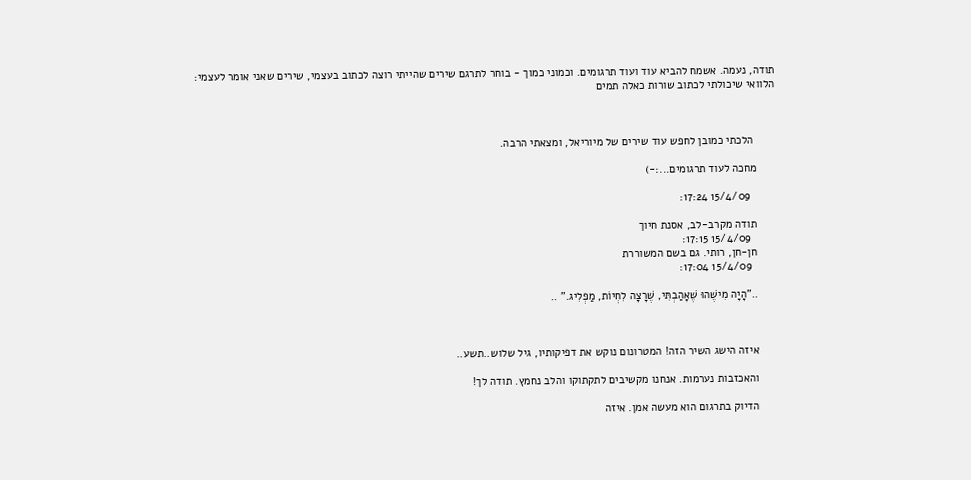תודה, נעמה. אשמח להביא עוד ועוד תרגומים. וכמוני כמוך - בוחר לתרגם שירים שהייתי רוצה לכתוב בעצמי, שירים שאני אומר לעצמי: הלוואי שיכולתי לכתוב שורות כאלה תמים



       הלכתי כמובן לחפש עוד שירים של מיוריאל, ומצאתי הרבה.

      מחכה לעוד תרגומים...:-)

        15/4/09 17:24:

      תודה מקרב-לב, אסנת חיוך
        15/4/09 17:15:
      חן-חן, רותי. גם בשם המשוררת
        15/4/09 17:04:

      .."הָיָה מִישֶׁהוּ שֶׁאָהַבְתִּי, שֶׁרָצָה לִחְיוֹת, מַפְלִיג." ..



      איזה הישג השיר הזה! המטרונום נוקש את דפיקותיו, גיל שלוש..תשע..

      והאכזבות נערמות. אנחנו מקשיבים לתקתוקו והלב נחמץ. תודה לך!

      הדיוק בתרגום הוא מעשה אמן. איזה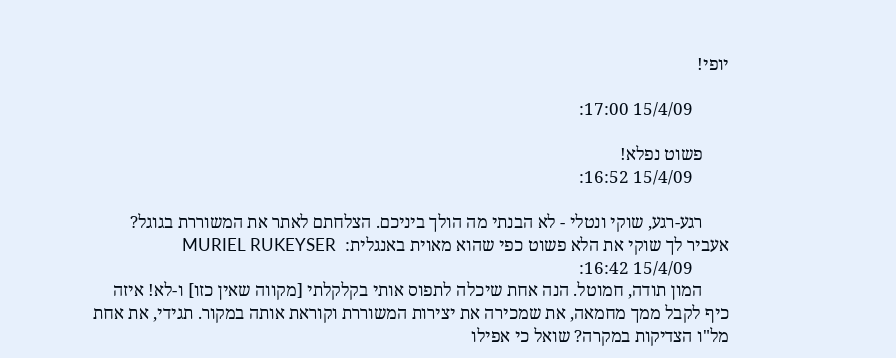יופי!

        15/4/09 17:00:

      פשוט נפלא!
        15/4/09 16:52:

      רגע-רגע, שוקי ונטלי - לא הבנתי מה הולך ביניכם. הצלחתם לאתר את המשוררת בגוגל? אעביר לך שוקי את הלא פשוט כפי שהוא מאוית באנגלית:  MURIEL RUKEYSER
        15/4/09 16:42:
      המון תודה, חמוטל. הנה אחת שיכלה לתפוס אותי בקלקלתי [מקווה שאין כזו] ו-לא! איזה כיף לקבל ממך מחמאה, את שמכירה את יצירות המשוררת וקוראת אותה במקור. תגידי, את אחת מל"ו הצדיקות במקרה? שואל כי אפילו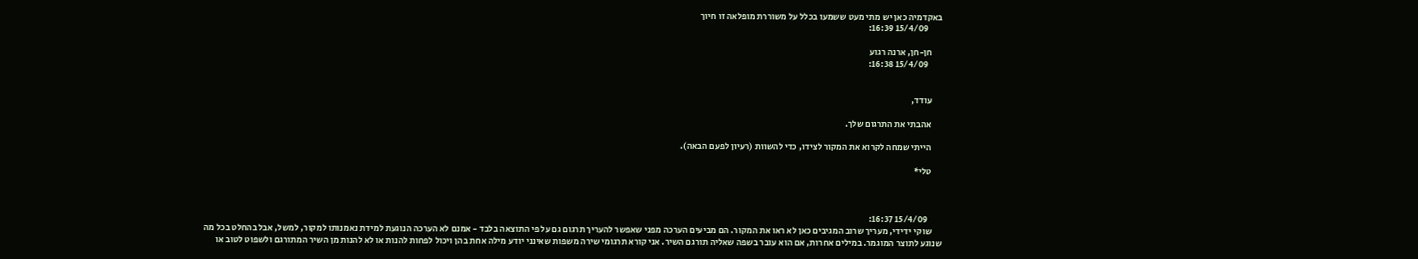באקדמיה כאן יש מתי מעט ששמעו בכלל על משוררת מופלאה זו חיוך
        15/4/09 16:39:

      חן-חן, ארנה רגוע
        15/4/09 16:38:


      עודד,

      אהבתי את התרגום שלך.

      הייתי שמחה לקרוא את המקור לצידו, כדי להשוות (רעיון לפעם הבאה).

      טלי*



        15/4/09 16:37:
      שוקי ידידי, מעריך שרוב המגיבים כאן לא ראו את המקור. הם מביעים הערכה מפני שאפשר להעריך תרגום גם על פי התוצאה בלבד - אמנם לא הערכה הנוגעת למידת נאמנותו למקור, למשל, אבל בהחלט בכל מה שנוגע לתוצר המוגמר. במילים אחרות, אם הוא עובר בשפה שאליה תורגם השיר. אני קורא תרגומי שירה משפות שאינני יודע מילה אחת בהן ויכול לפחות להנות או לא להנות מן השיר המתורגם ולשפוט לטוב או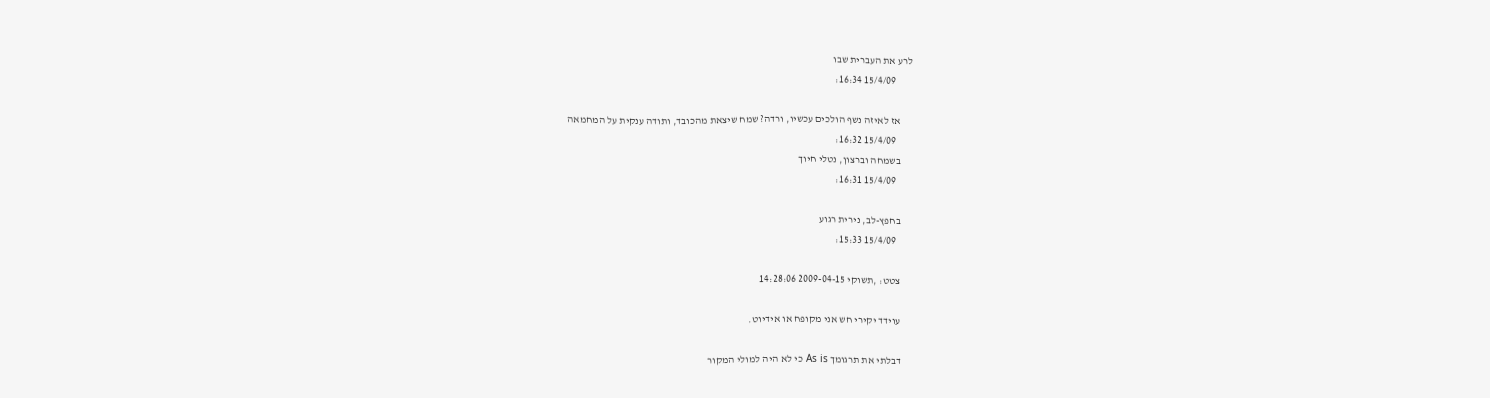לרע את העברית שבו
        15/4/09 16:34:

      אז לאיזה נשף הולכים עכשיו, ורדה? שמח שיצאת מהכובד, ותודה ענקית על המחמאה
        15/4/09 16:32:
      בשמחה וברצון, נטלי חיוך
        15/4/09 16:31:

      בחפץ-לב, נירית רגוע
        15/4/09 15:33:

      צטט: ,תשוקי 2009-04-15 14:28:06

      עוידד יקירי חש אני מקופח או אידיוט.

      דבלתי את תרגומך As is כי לא היה למולי המקור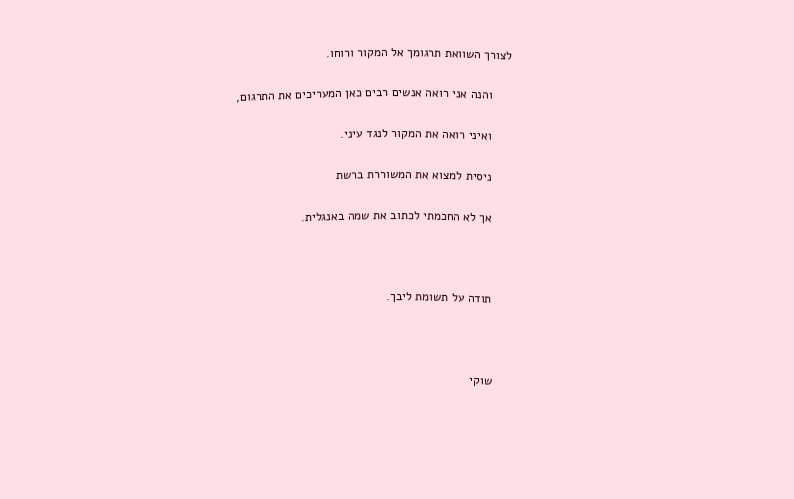לצורך השוואת תרגומך אל המקור ורוחו.

      והנה אני רואה אנשים רבים כאן המעריכים את התרגום,

      ואיני רואה את המקור לנגד עיני.

      ניסית למצוא את המשוררת ברשת

      אך לא החכמתי לכתוב את שמה באנגלית.



      תודה על תשומת ליבך.



      שוקי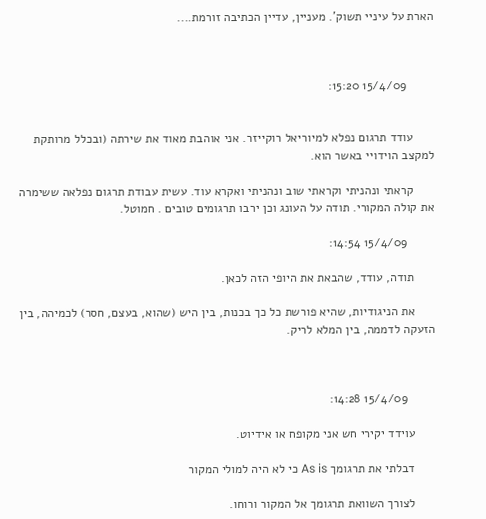הארת על עיניי תשוק'. מעניין, עדיין הכתיבה זורמת....



        15/4/09 15:20:


      עודד תרגום נפלא למיוריאל רוקייזר. אני אוהבת מאוד את שירתה (ובכלל מרותקת למקצב הוידויי באשר הוא.

      קראתי ונהניתי וקראתי שוב ונהניתי ואקרא עוד. עשית עבודת תרגום נפלאה ששימרה את קולה המקורי. תודה על העונג וכן ירבו תרגומים טובים . חמוטל.

        15/4/09 14:54:

      תודה, עודד, שהבאת את היופי הזה לכאן.

      את הניגודיות, שהיא פורשת כל כך בכנות, בין היש (שהוא, בעצם, חסר) לכמיהה, בין הזעקה לדממה, בין המלא לריק.



        15/4/09 14:28:

      עוידד יקירי חש אני מקופח או אידיוט.

      דבלתי את תרגומך As is כי לא היה למולי המקור

      לצורך השוואת תרגומך אל המקור ורוחו.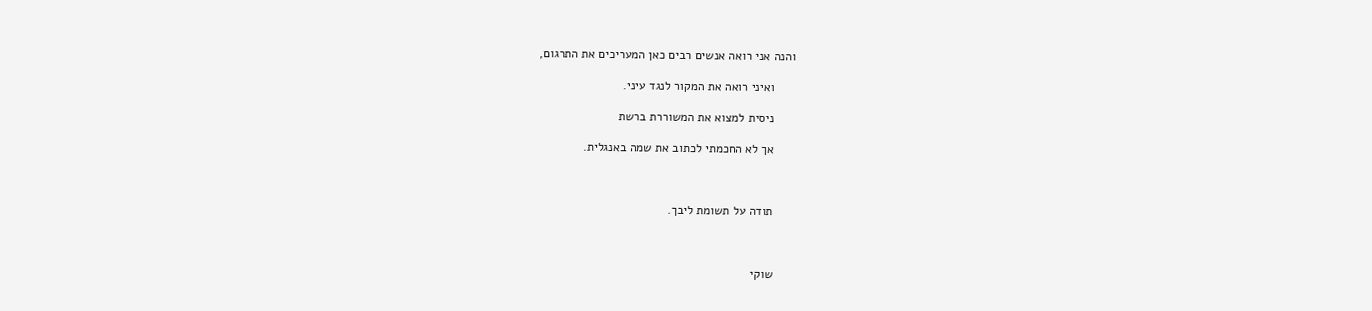והנה אני רואה אנשים רבים כאן המעריכים את התרגום,

      ואיני רואה את המקור לנגד עיני.

      ניסית למצוא את המשוררת ברשת

      אך לא החכמתי לכתוב את שמה באנגלית.



      תודה על תשומת ליבך.



      שוקי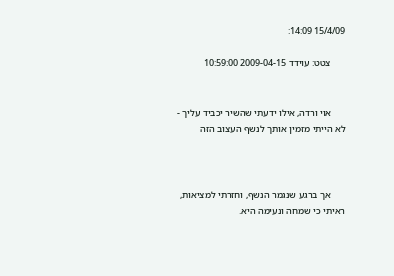15/4/09 14:09:

      צטט: עוידד 2009-04-15 10:59:00


      אוי ורדה, אילו ידעתי שהשיר יכביד עליך - לא הייתי מזמין אותך לנשף העצוב הזה



      אך ברגע שנגמר הנשף, וחזרתי למציאות, ראיתי כי שמחה ונעימה היא.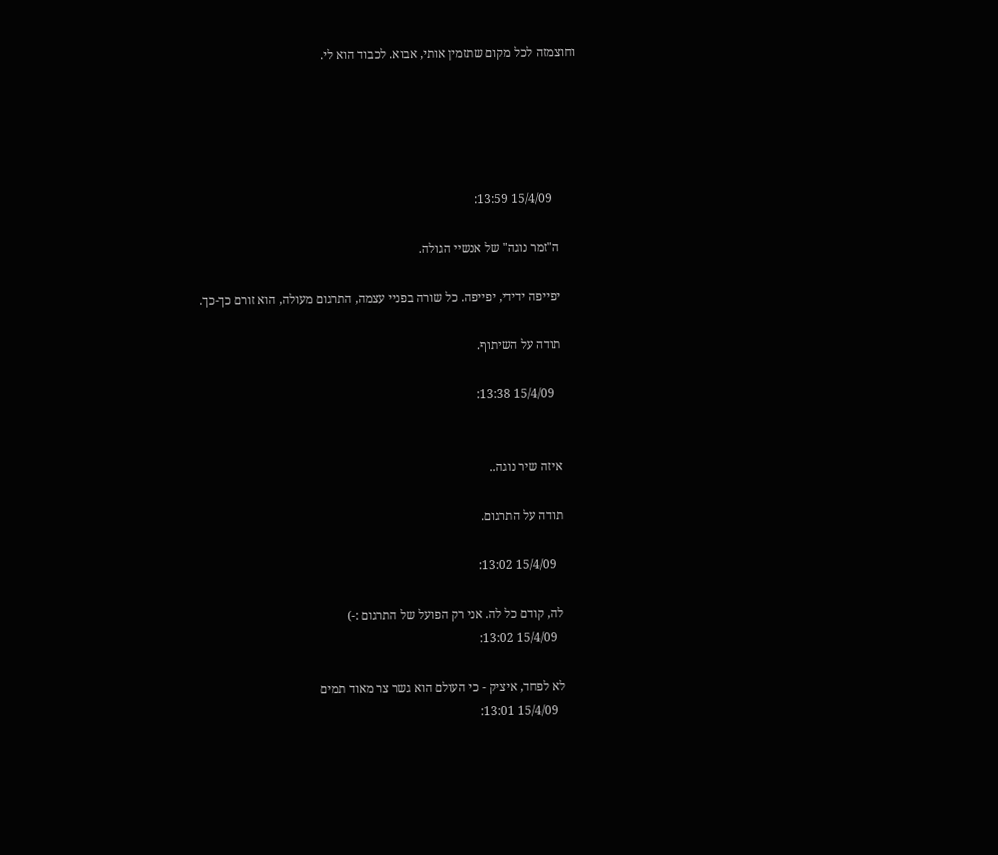וחוצמזה לכל מקום שתזמין אותי, אבוא. לכבוד הוא לי.





        15/4/09 13:59:

      ה"זמר נוגה" של אנשיי הגולה.

      יפייפה ידידי, יפייפה. כל שורה בפניי עצמה, התרגום מעולה, הוא זורם כך-כך.

      תודה על השיתוף.

        15/4/09 13:38:


      איזה שיר נוגה..

      תודה על התרגום.

        15/4/09 13:02:

      לה, קודם כל לה. אני רק הפועל של התרגום :-)
        15/4/09 13:02:

      לא לפחד, איציק - כי העולם הוא גשר צר מאוד תמים
        15/4/09 13:01: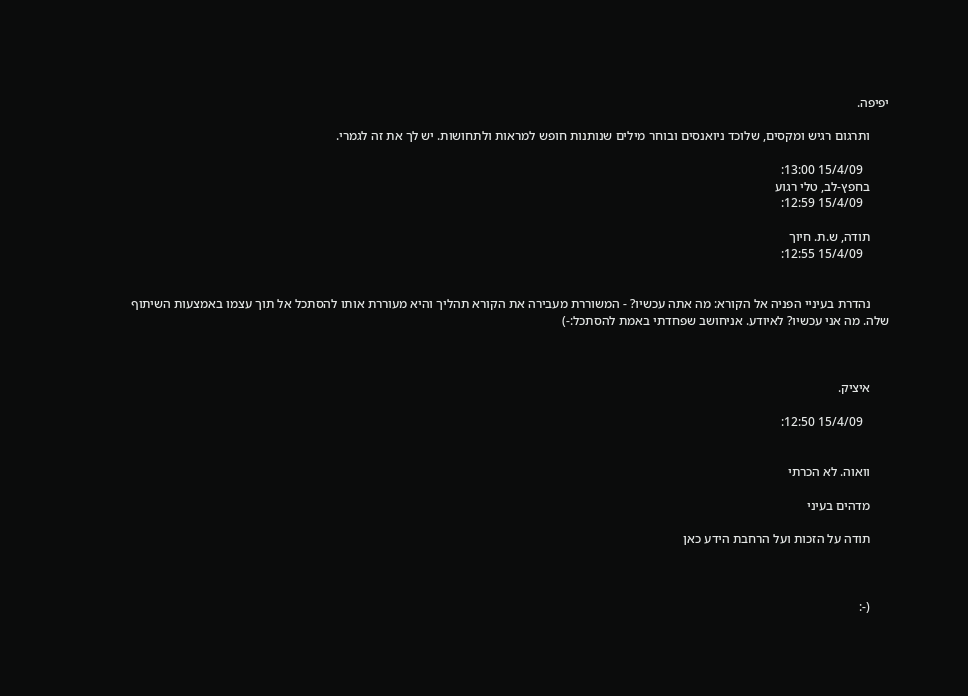יפיפה.

      ותרגום רגיש ומקסים, שלוכד ניואנסים ובוחר מילים שנותנות חופש למראות ולתחושות. יש לך את זה לגמרי.

        15/4/09 13:00:
      בחפץ-לב, טלי רגוע
        15/4/09 12:59:

      תודה, ש.ת. חיוך
        15/4/09 12:55:


      נהדרת בעיניי הפניה אל הקורא: מה אתה עכשיו? - המשוררת מעבירה את הקורא תהליך והיא מעוררת אותו להסתכל אל תוך עצמו באמצעות השיתוף שלה. מה אני עכשיו? לאיודע. אניחושב שפחדתי באמת להסתכל:-)



      איציק.

        15/4/09 12:50:


      וואוה. לא הכרתי

      מדהים בעיני

      תודה על הזכות ועל הרחבת הידע כאן



      (-: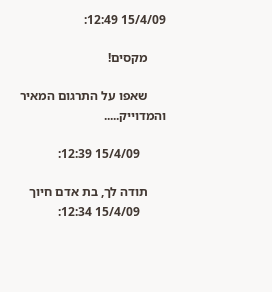15/4/09 12:49:

      מקסים!

      שאפו על התרגום המאיר והמדוייק.....

        15/4/09 12:39:

      תודה לך, בת אדם חיוך
        15/4/09 12:34: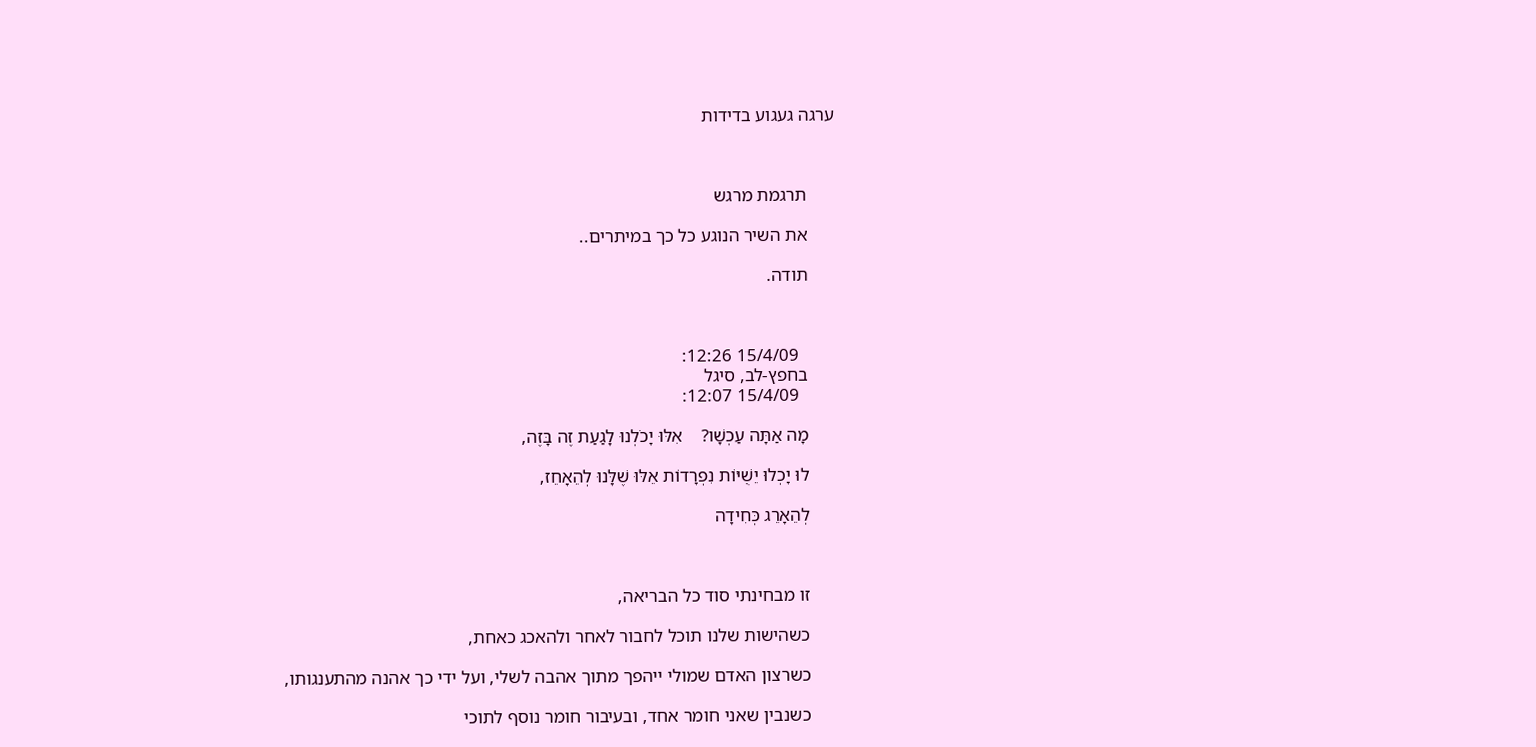ערגה געגוע בדידות



      תרגמת מרגש

      את השיר הנוגע כל כך במיתרים..

      תודה.



        15/4/09 12:26:
      בחפץ-לב, סיגל
        15/4/09 12:07:

      מָה אַתָּה עַכְשָׁו?    אִלּוּ יָכֹלְנוּ לָגַעַת זֶה בָּזֶה,

      לוּ יָכְלוּ יֵשֻׁיּוֹת נִפְרָדוֹת אֵלּוּ שֶׁלָּנוּ לְהֵאָחֵז,

      לְהֵאָרֵג כְּחִידָה



      זו מבחינתי סוד כל הבריאה,

      כשהישות שלנו תוכל לחבור לאחר ולהאכג כאחת,

      כשרצון האדם שמולי ייהפך מתוך אהבה לשלי, ועל ידי כך אהנה מהתענגותו,

      כשנבין שאני חומר אחד, ובעיבור חומר נוסף לתוכי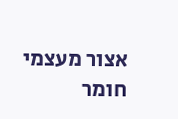אצור מעצמי חומר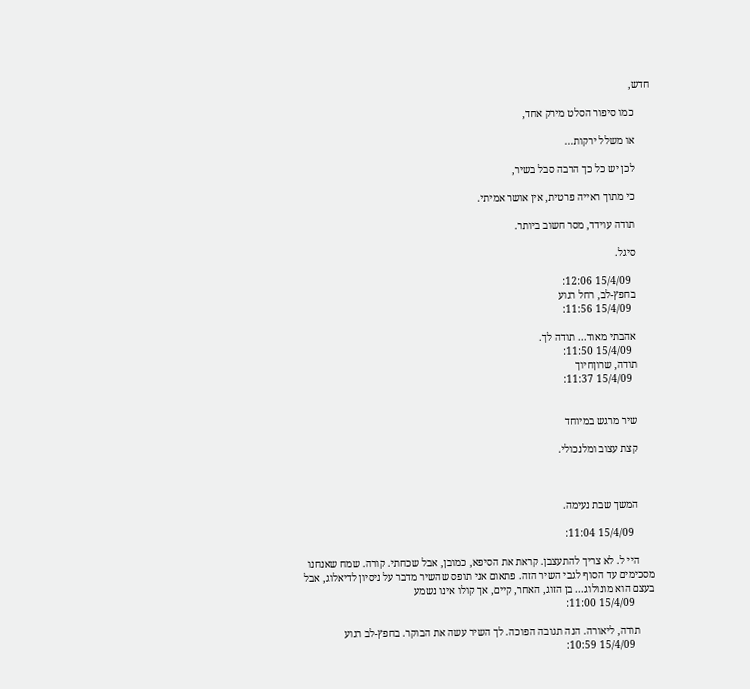חדש,

      כמו סיפור הסלט מירק אחד,

      או משלל ירקות...

      לכן יש כל כך הרבה סבל בשיר,

      כי מתוך ראייה פרטית, אין אושר אמיתי.

      תודה עוידד, מסר חשוב ביותר.

      סיגל.

        15/4/09 12:06:
      בחפץ-לב, רחל רגוע
        15/4/09 11:56:

      אהבתי מאוד... תודה לך.
        15/4/09 11:50:
      תודה, שרוןחיוך
        15/4/09 11:37:


      שיר מרגש במיוחד

      קצת עצוב ומלנכולי.



      המשך שבת נעימה.

        15/4/09 11:04:

      היי ל. לא צריך להתעצבן. קראת את הסיפא, כמובן, אבל שכחתי. קורה. שמח שאנחנו מסכימים עד הסוף לגבי השיר הזה. פתאום אני תופס שהשיר מדבר על ניסיון לדיאלוג, אבל בעצם הוא מונולוג... בן הזוג, האחר, קיים, אך קולו אינו נשמע
        15/4/09 11:00:

      תודה, ליאורה. הנה תגובה הפוכה. לך השיר עשה את הבוקר. בחפץ-לב רגוע
        15/4/09 10:59: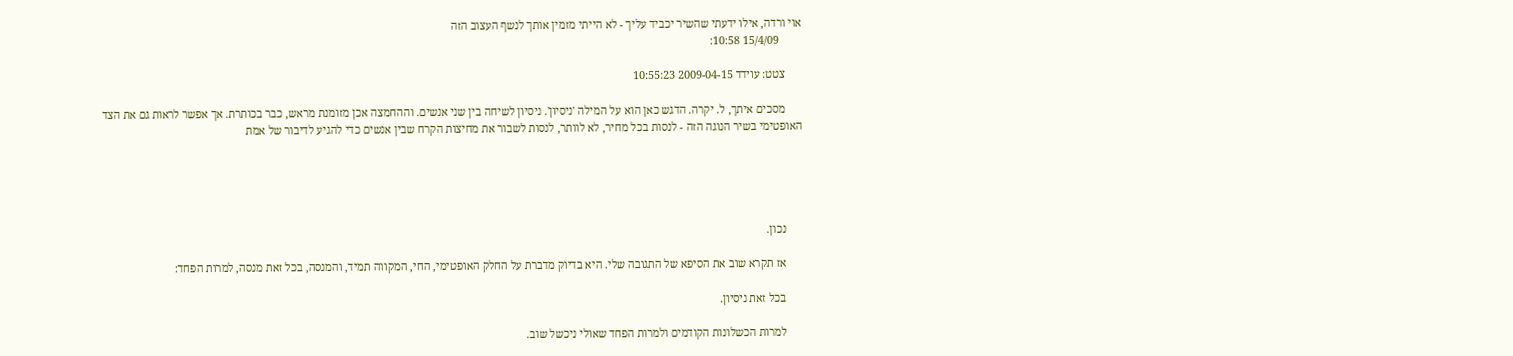אוי ורדה, אילו ידעתי שהשיר יכביד עליך - לא הייתי מזמין אותך לנשף העצוב הזה
        15/4/09 10:58:

      צטט: עוידד 2009-04-15 10:55:23

      מסכים איתך, ל. יקרה. הדגש כאן הוא על המילה 'ניסיון'. ניסיון לשיחה בין שני אנשים. וההחמצה אכן מזומנת מראש, כבר בכותרת. אך אפשר לראות גם את הצד האופטימי בשיר הנוגה הזה - לנסות בכל מחיר, לא לוותר, לנסות לשבור את מחיצות הקרח שבין אנשים כדי להגיע לדיבור של אמת





      נכון.

      אז תקרא שוב את הסיפא של התגובה שלי. היא בדיוק מדברת על החלק האופטימי, החי, המקווה תמיד, והמנסה, בכל זאת מנסה, למרות הפחד:

      בכל זאת ניסיון.

      למרות הכשלונות הקודמים ולמרות הפחד שאולי ניכשל שוב.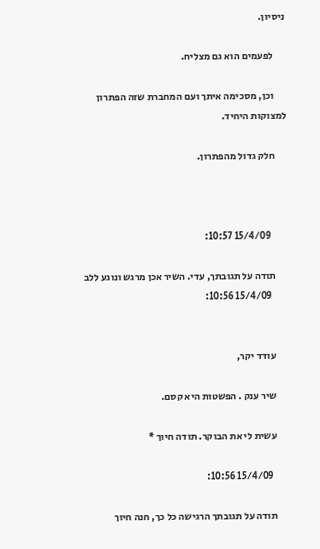ניסיון.

      לפעמים הוא גם מצליח.

      וכן, מסכימה איתך ועם המחברת שזה הפתרון למצוקות היחיד.

      חלק גדול מהפתרון.



        15/4/09 10:57:

      תודה על תגובתך, עדי. השיר אכן מרגש ונוגע ללב
        15/4/09 10:56:


      עודד יקר,

      שיר ענק . הפשטות היא קסם.

      עשית לי את הבוקר. תודה חיוך *

        15/4/09 10:56:

      תודה על תגובתך הרגישה כל כך, חנה חיוך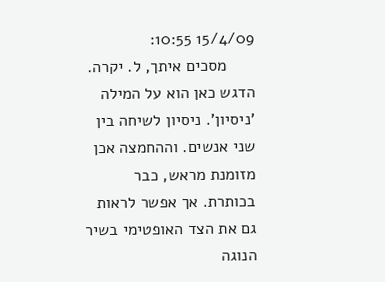15/4/09 10:55:
      מסכים איתך, ל. יקרה. הדגש כאן הוא על המילה 'ניסיון'. ניסיון לשיחה בין שני אנשים. וההחמצה אכן מזומנת מראש, כבר בכותרת. אך אפשר לראות גם את הצד האופטימי בשיר הנוגה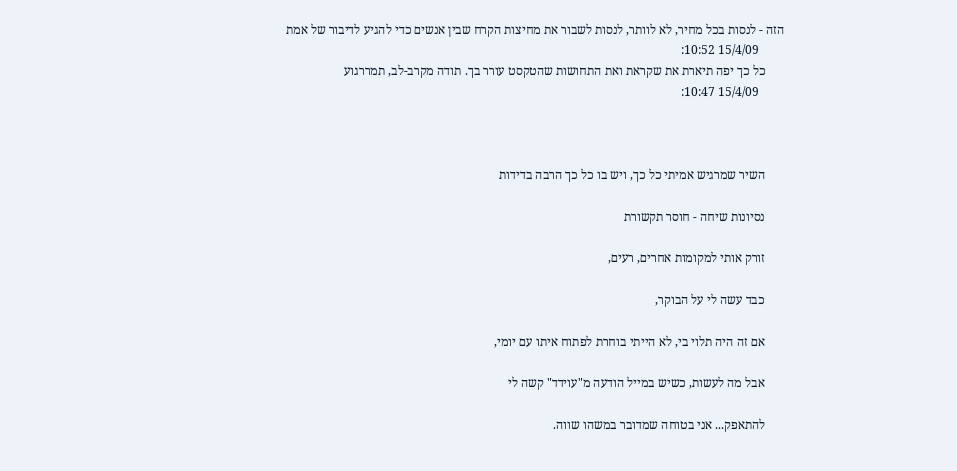הזה - לנסות בכל מחיר, לא לוותר, לנסות לשבור את מחיצות הקרח שבין אנשים כדי להגיע לדיבור של אמת
        15/4/09 10:52:
      כל כך יפה תיארת את שקראת ואת התחושות שהטקסט עורר בך. תודה מקרב-לב, תמררגוע
        15/4/09 10:47:



      השיר שמרגיש אמיתי כל כך, ויש בו כל כך הרבה בדידות

      נסיונות שיחה - חוסר תקשורת

      זורק אותי למקומות אחרים, רעים,

      כבד עשה לי על הבוקר,

      אם זה היה תלוי בי, לא הייתי בוחרת לפתוח איתו עם יומי,

      אבל מה לעשות, כשיש במייל הודעה מ"עוידד" קשה לי

      להתאפק... אני בטוחה שמדובר במשהו שווה.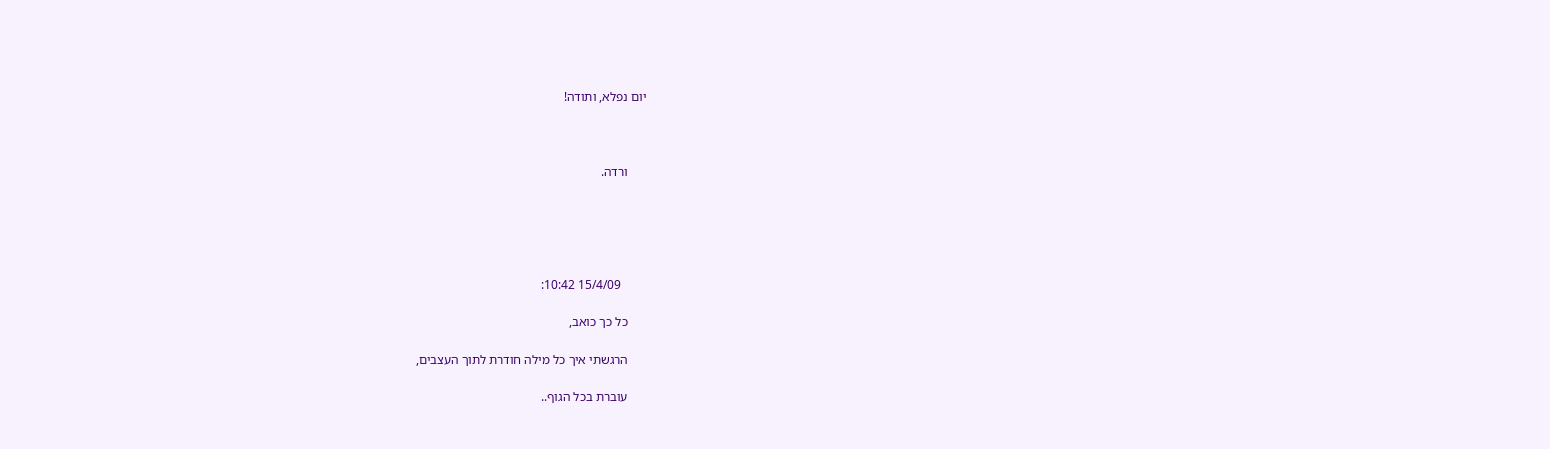יום נפלא, ותודה!



      ורדה.





        15/4/09 10:42:

      כל כך כואב,

      הרגשתי איך כל מילה חודרת לתוך העצבים,

      עוברת בכל הגוף..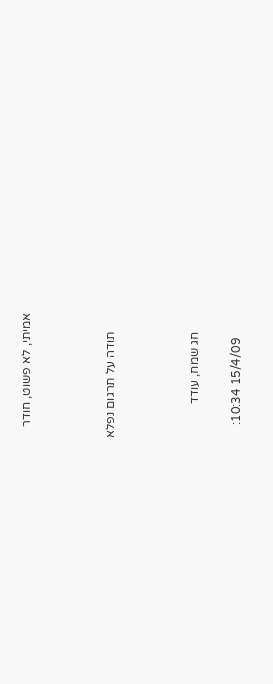אמיתי, לא פשוט, חודר



      תודה על תרגום נפלא



      חג שמח, עודד

        15/4/09 10:34: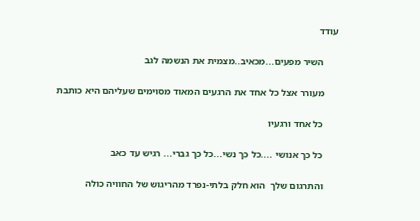עודד

      השיר מפעים...מכאיב..מצמית את הנשמה לגב

      מעורר אצל כל אחד את הרגעים המאוד מסוימים שעליהם היא כותבת

      כל אחד ורגעיו

      כל כך אנושי ....כל כך נשי...כל כך גברי... רגיש עד כאב

      והתרגום שלך  הוא חלק בלתי-נפרד מהריגוש של החוויה כולה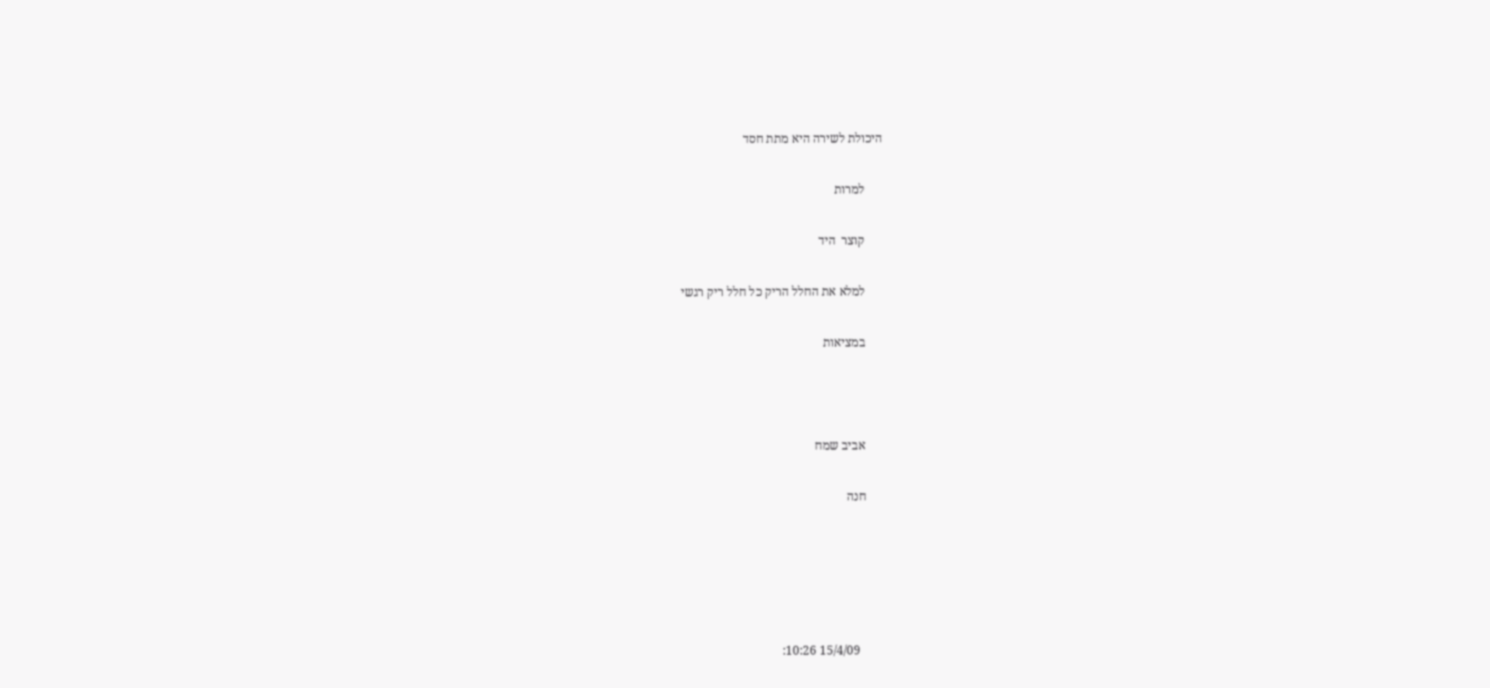היכולת לשירה היא מתת חסד

      למרות

      קוצר  היד

      למלא את החלל הריק כל חלל ריק רגשי

      במציאות



      אביב שמח

      חנה





        15/4/09 10:26: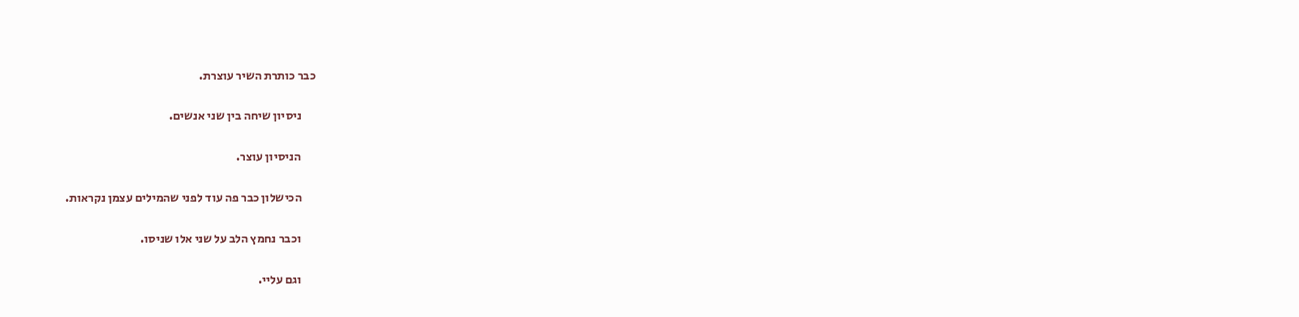כבר כותרת השיר עוצרת.

      ניסיון שיחה בין שני אנשים.

      הניסיון עוצר.

      הכישלון כבר פה עוד לפני שהמילים עצמן נקראות.

      וכבר נחמץ הלב על שני אלו שניסו.

      וגם עליי.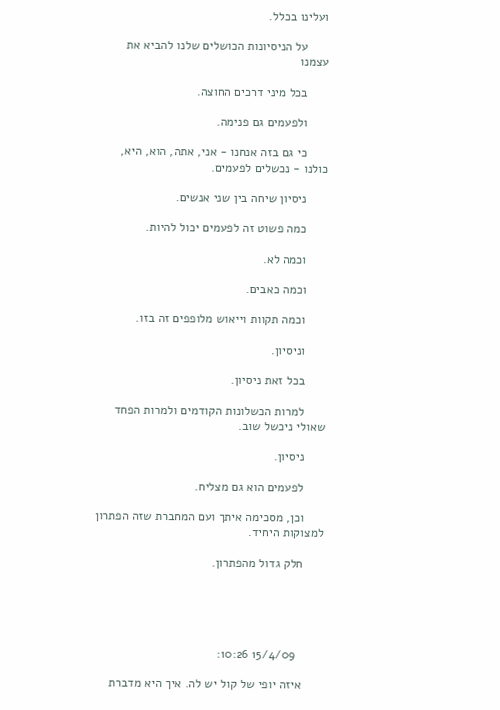ועלינו בכלל.

      על הניסיונות הכושלים שלנו להביא את עצמנו

      בכל מיני דרכים החוצה.

      ולפעמים גם פנימה.

      כי גם בזה אנחנו - אני, אתה, הוא, היא, כולנו - נכשלים לפעמים.

      ניסיון שיחה בין שני אנשים.

      כמה פשוט זה לפעמים יכול להיות.

      וכמה לא.

      וכמה כאבים.

      וכמה תקוות וייאוש מלופפים זה בזו.

      וניסיון.

      בכל זאת ניסיון.

      למרות הכשלונות הקודמים ולמרות הפחד שאולי ניכשל שוב.

      ניסיון.

      לפעמים הוא גם מצליח.

      וכן, מסכימה איתך ועם המחברת שזה הפתרון למצוקות היחיד.

      חלק גדול מהפתרון.





        15/4/09 10:26:

      איזה יופי של קול יש לה. איך היא מדברת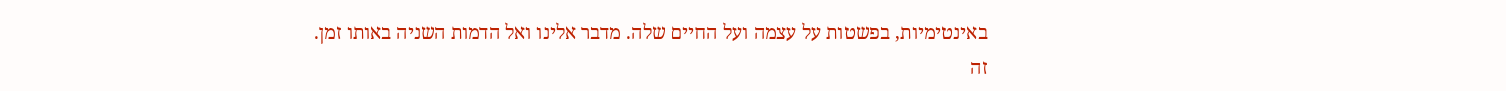באינטימיות, בפשטות על עצמה ועל החיים שלה. מדבר אלינו ואל הדמות השניה באותו זמן. זה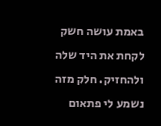באמת עושה חשק לקחת את היד שלה ולהחזיק. חלק מזה נשמע לי פתאום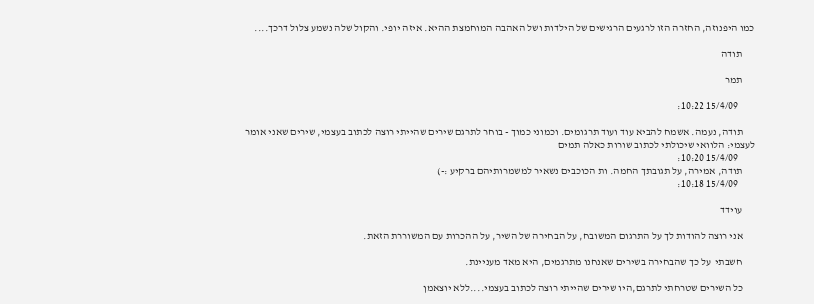כמו היפנוזה, החזרה הזו לרגעים הרגישים של הילדות ושל האהבה המוחמצת ההיא. איזה יופי. והקול שלה נשמע צלול דרכך....

      תודה

      תמר

        15/4/09 10:22:

      תודה, נעמה. אשמח להביא עוד ועוד תרגומים. וכמוני כמוך - בוחר לתרגם שירים שהייתי רוצה לכתוב בעצמי, שירים שאני אומר לעצמי: הלוואי שיכולתי לכתוב שורות כאלה תמים
        15/4/09 10:20:
      תודה, אמירה, על תגובתך החמה. ות הכוכבים נשאיר למשמרותיהם ברקיע :-)
        15/4/09 10:18:

      עוידד

      אני רוצה להודות לך על התרגום המשובח, על הבחירה של השיר, על ההכרות עם המשוררת הזאת.

      חשבתי  על כך שהבחירה בשירים שאנחנו מתרגמים, היא מאד מעניינת.

      כל השירים שטרחתי לתרגם,היו שירים שהייתי רוצה לכתוב בעצמי....ללא יוצאמן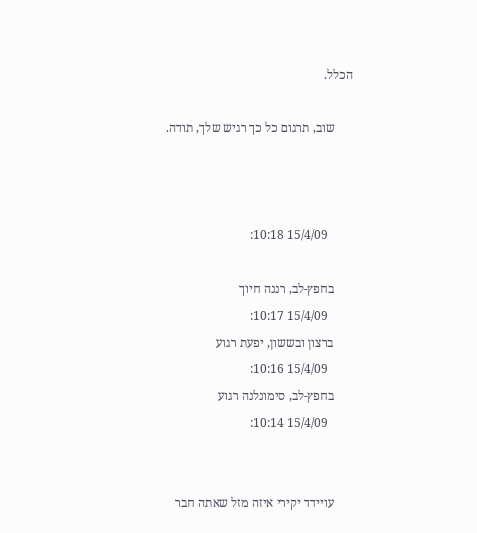הכלל.

      שוב, תרגום כל כך רגיש שלך, תודה.



        15/4/09 10:18:

      בחפץ-לב, רננה חיוך
        15/4/09 10:17:
      ברצון ובששון, יפעת רגוע
        15/4/09 10:16:
      בחפץ-לב, סימונלנה רגוע
        15/4/09 10:14:


      עויידד יקירי איזה מזל שאתה חבר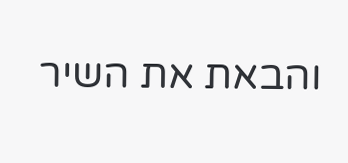והבאת את השיר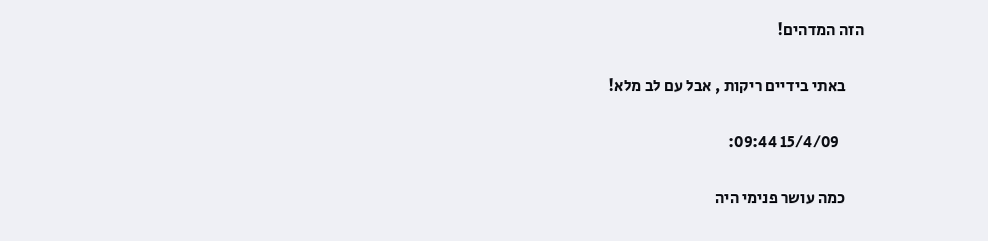הזה המדהים!

      באתי בידיים ריקות , אבל עם לב מלא!

        15/4/09 09:44:

      כמה עושר פנימי היה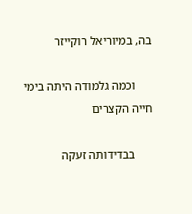בה, במיוריאל רוקייזר

      וכמה גלמודה היתה בימי חייה הקצרים

      בבדידותה זעקה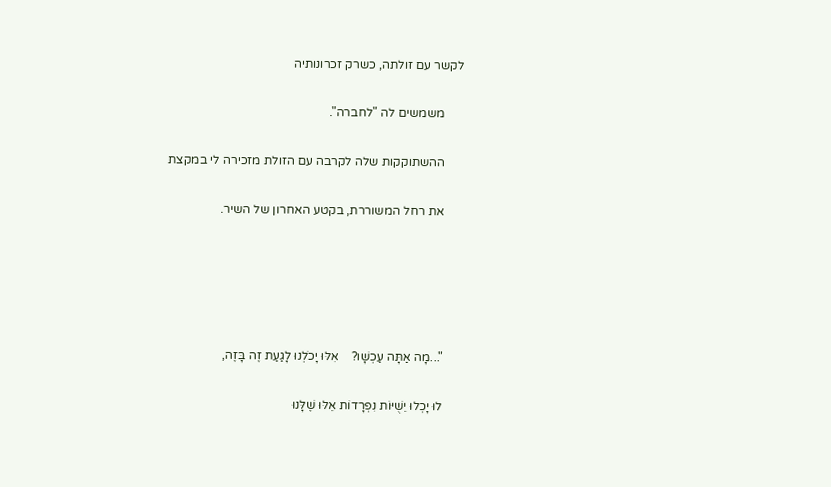לקשר עם זולתה, כשרק זכרונותיה

      משמשים לה "לחברה".

      ההשתוקקות שלה לקרבה עם הזולת מזכירה לי במקצת

      את רחל המשוררת, בקטע האחרון של השיר.





      "...מָה אַתָּה עַכְשָׁו?    אִלּוּ יָכֹלְנוּ לָגַעַת זֶה בָּזֶה,

      לוּ יָכְלוּ יֵשֻׁיּוֹת נִפְרָדוֹת אֵלּוּ שֶׁלָּנוּ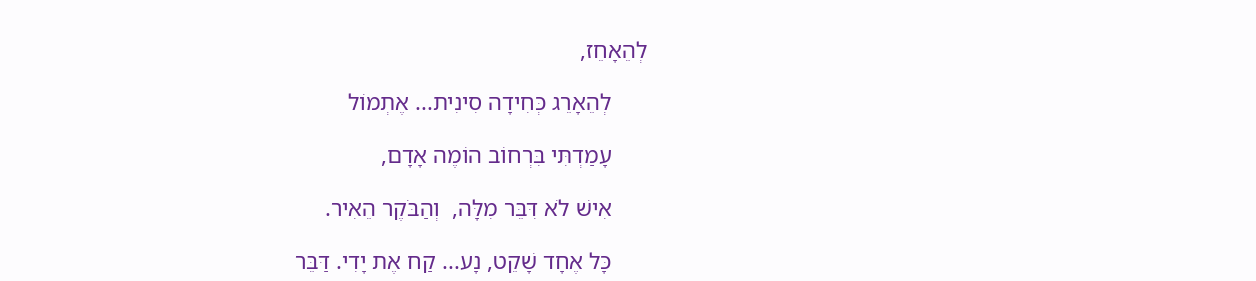לְהֵאָחֵז,

      לְהֵאָרֵג כְּחִידָה סִינִית... אֶתְמוֹל

      עָמַדְתִּי בִּרְחוֹב הוֹמֶה אָדָם,

      אִישׁ לֹא דִּבֵּר מִלָּה,  וְהַבֹּקֶר הֵאִיר.

      כָּל אֶחָד שָׁקֵט, נָע... קַח אֶת יָדִי. דַּבֵּר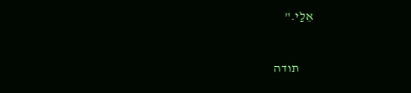אֵלַי."



      תודה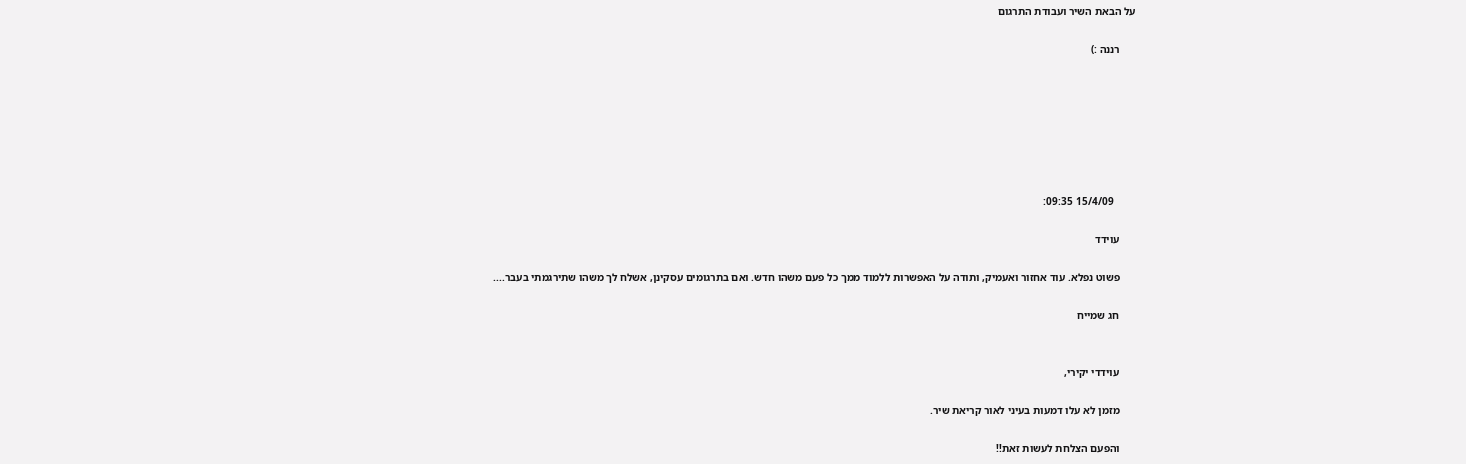על הבאת השיר ועבודת התרגום

      רננה :)







        15/4/09 09:35:

      עוידד

      פשוט נפלא. עוד אחזור ואעמיק, ותודה על האפשרות ללמוד ממך כל פעם משהו חדש. ואם בתרגומים עסקינן, אשלח לך משהו שתירגמתי בעבר....

      חג שמייח


      עוידדי יקירי,

      מזמן לא עלו דמעות בעיני לאור קריאת שיר.

      והפעם הצלחת לעשות זאת!!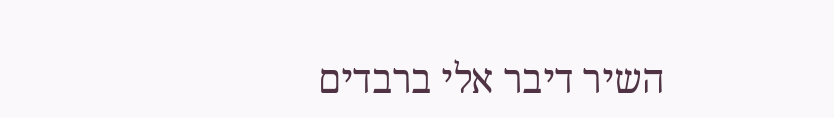השיר דיבר אלי ברבדים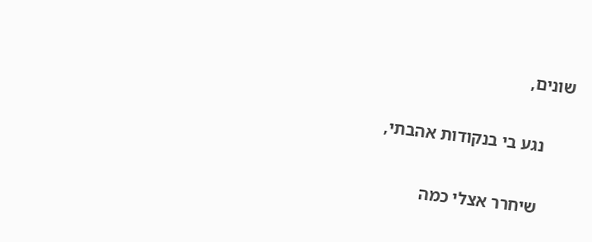שונים,

      נגע בי בנקודות אהבתי,

      שיחרר אצלי כמה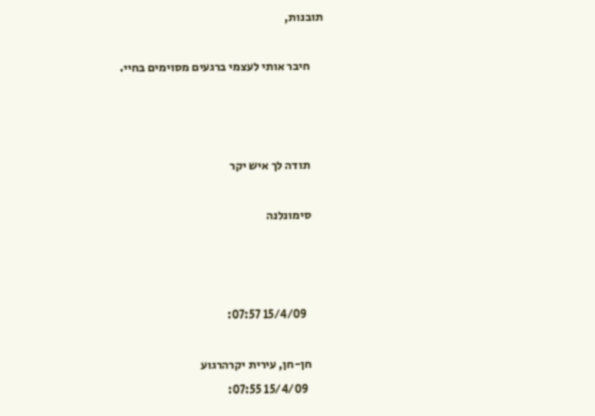תובנות,

      חיבר אותי לעצמי ברגעים מסוימים בחיי.



      תודה לך איש יקר

      סימונלנה



        15/4/09 07:57:

      חן-חן, עירית יקרהרגוע
        15/4/09 07:55: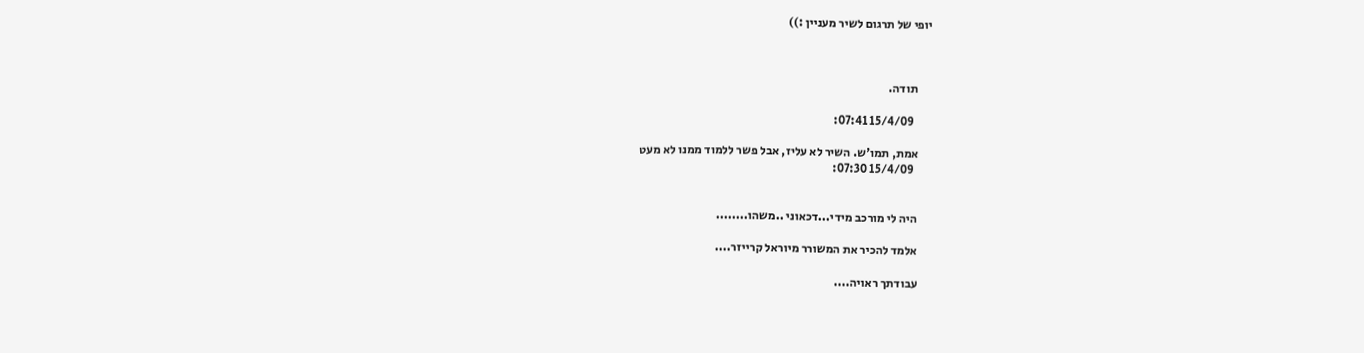יופי של תרגום לשיר מעניין :))



      תודה.

        15/4/09 07:41:

      אמת, תמו'ש. השיר לא עליז, אבל פשר ללמוד ממנו לא מעט
        15/4/09 07:30:


      היה לי מורכב מידי...דכאוני ..משהו........

      אלמד להכיר את המשורר מיוראל קרייזר....

      עבודתך ראויה....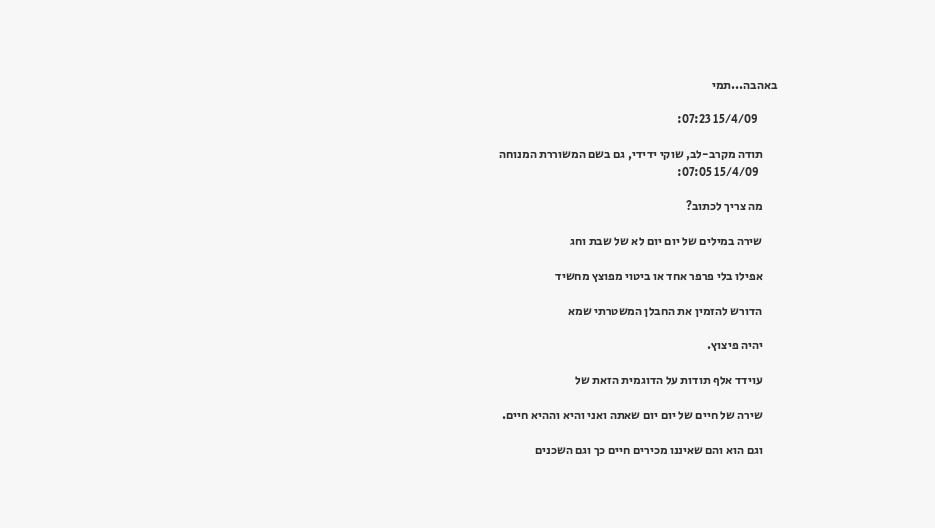באהבה...תמי

        15/4/09 07:23:

      תודה מקרב-לב, שוקי ידידי, גם בשם המשוררת המנוחה
        15/4/09 07:05:

      מה צריך לכתוב?

      שירה במילים של יום יום לא של שבת וחג

      אפילו בלי פרפר אחד או ביטוי מפוצץ מחשיד

      הדורש להזמין את החבלן המשטרתי שמא

      יהיה פיצוץ.

      עוידד אלף תודות על הדוגמית הזאת של

      שירה של חיים של יום יום שאתה ואני והיא וההיא חיים.

      וגם הוא והם שאיננו מכירים חיים כך וגם השכנים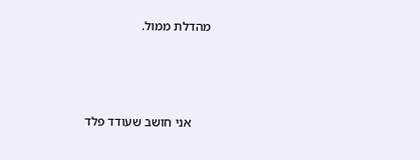מהדלת ממול.



      אני חושב שעודד פלד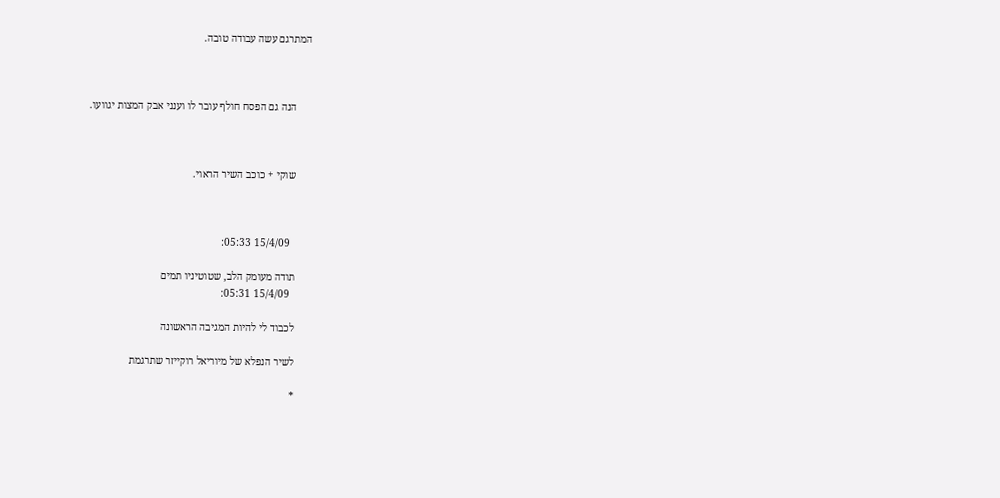המתרגם עשה עבודה טובה.



      הנה גם הפסח חולף עובר לו וענני אבק המצות יגוועו.



      שוקי + כוכב השיר הראוי.



        15/4/09 05:33:

      תודה מעומק הלב, שטוטיניו תמים
        15/4/09 05:31:

      לכבוד לי להיות המגיבה הראשונה

      לשיר הנפלא של מיוריאל רוקייזר שתרגמת

      *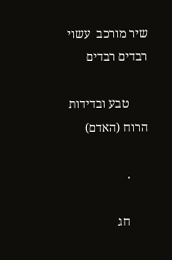שיר מורכב  עשוי רבדים רבדים

      טבע ובדידות הרוח (האדם)

      .

      חג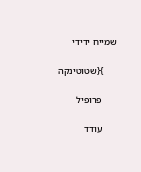שמייח ידידי

      }{שטוטינקה

      פרופיל

      עודד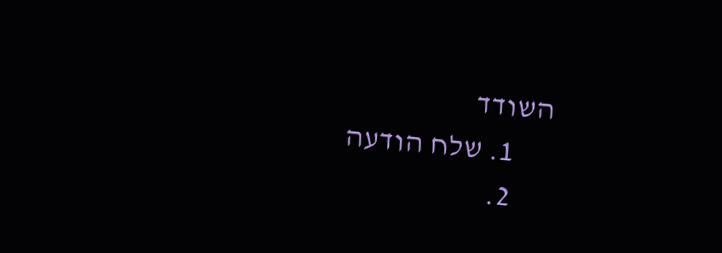השודד
      1. שלח הודעה
      2.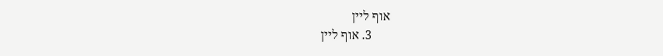אוף ליין
      3. אוף ליין